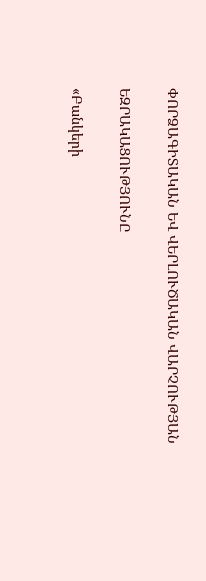ՓՈՐՁԱԳԻՏԱԿԱՆ ԵՎ ՎԵՐԼՈՒԾԱԿԱՆ ՎԱՐՉՈՒԹՅԱՆ

ԵԶՐԱԿԱՑՈՒԹՅՈՒՆԸ

«Բանկերի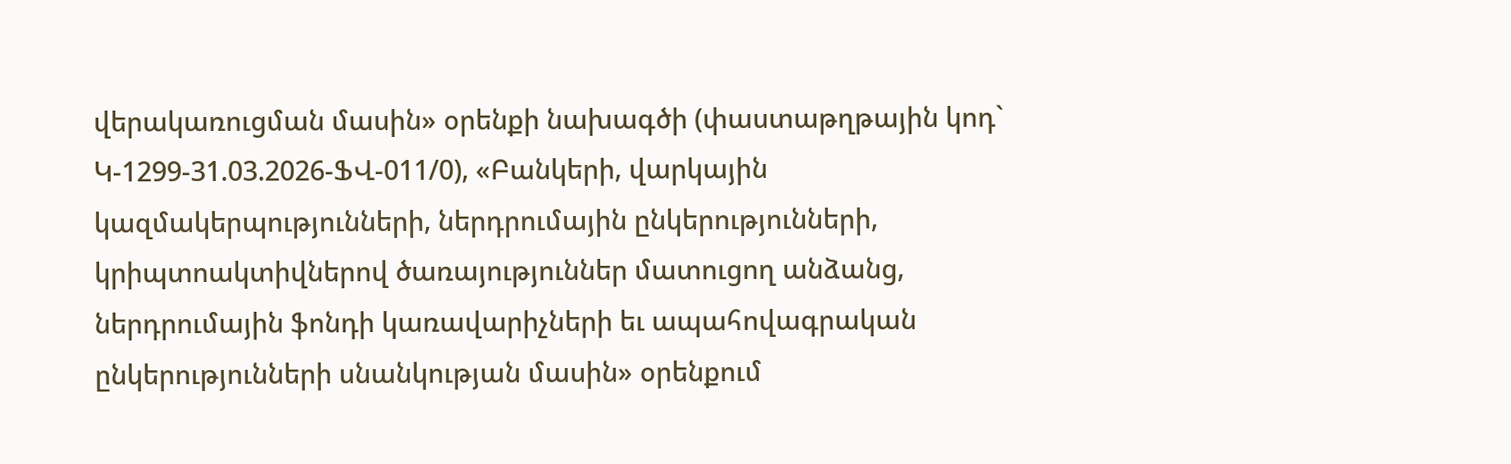վերակառուցման մասին» օրենքի նախագծի (փաստաթղթային կոդ` Կ-1299-31.03.2026-ՖՎ-011/0), «Բանկերի, վարկային կազմակերպությունների, ներդրումային ընկերությունների, կրիպտոակտիվներով ծառայություններ մատուցող անձանց, ներդրումային ֆոնդի կառավարիչների եւ ապահովագրական ընկերությունների սնանկության մասին» օրենքում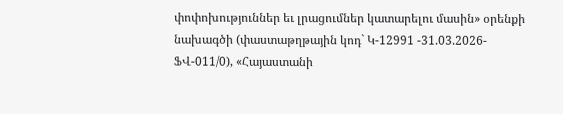փոփոխություններ եւ լրացումներ կատարելու մասին» օրենքի նախագծի (փաստաթղթային կոդ` Կ-12991 -31.03.2026-ՖՎ-011/0), «Հայաստանի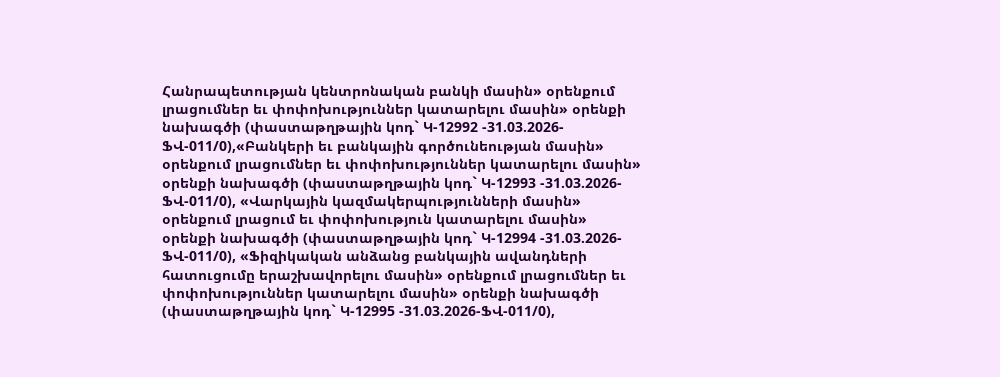Հանրապետության կենտրոնական բանկի մասին» օրենքում լրացումներ եւ փոփոխություններ կատարելու մասին» օրենքի նախագծի (փաստաթղթային կոդ` Կ-12992 -31.03.2026-ՖՎ-011/0),«Բանկերի եւ բանկային գործունեության մասին» օրենքում լրացումներ եւ փոփոխություններ կատարելու մասին» օրենքի նախագծի (փաստաթղթային կոդ` Կ-12993 -31.03.2026-ՖՎ-011/0), «Վարկային կազմակերպությունների մասին» օրենքում լրացում եւ փոփոխություն կատարելու մասին» օրենքի նախագծի (փաստաթղթային կոդ` Կ-12994 -31.03.2026-ՖՎ-011/0), «Ֆիզիկական անձանց բանկային ավանդների հատուցումը երաշխավորելու մասին» օրենքում լրացումներ եւ փոփոխություններ կատարելու մասին» օրենքի նախագծի (փաստաթղթային կոդ` Կ-12995 -31.03.2026-ՖՎ-011/0),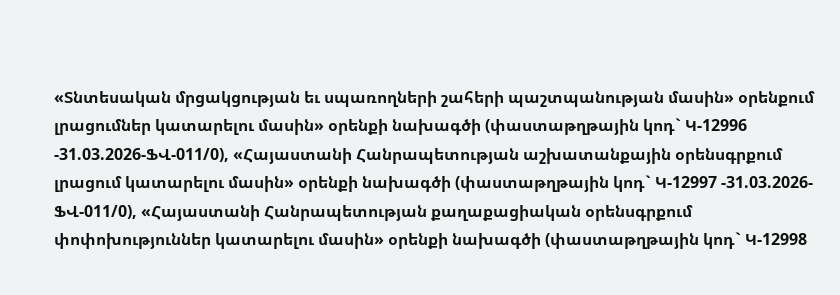«Տնտեսական մրցակցության եւ սպառողների շահերի պաշտպանության մասին» օրենքում լրացումներ կատարելու մասին» օրենքի նախագծի (փաստաթղթային կոդ` Կ-12996 -31.03.2026-ՖՎ-011/0), «Հայաստանի Հանրապետության աշխատանքային օրենսգրքում լրացում կատարելու մասին» օրենքի նախագծի (փաստաթղթային կոդ` Կ-12997 -31.03.2026-ՖՎ-011/0), «Հայաստանի Հանրապետության քաղաքացիական օրենսգրքում փոփոխություններ կատարելու մասին» օրենքի նախագծի (փաստաթղթային կոդ` Կ-12998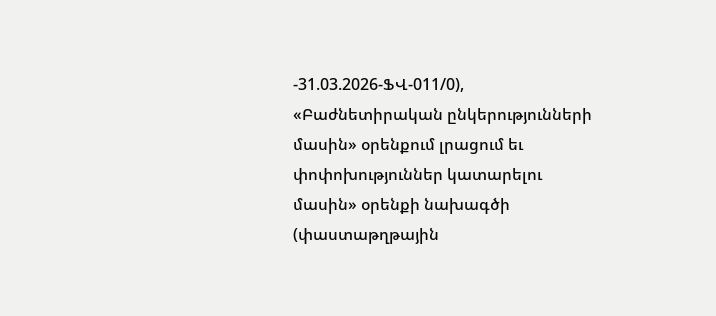-31.03.2026-ՖՎ-011/0), «Բաժնետիրական ընկերությունների մասին» օրենքում լրացում եւ փոփոխություններ կատարելու մասին» օրենքի նախագծի (փաստաթղթային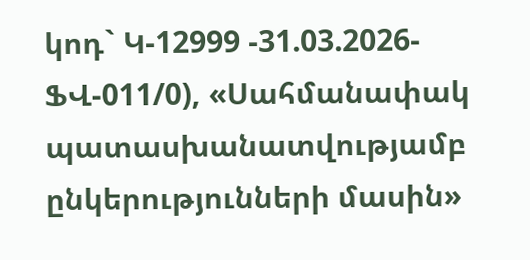կոդ` Կ-12999 -31.03.2026-ՖՎ-011/0), «Սահմանափակ պատասխանատվությամբ ընկերությունների մասին»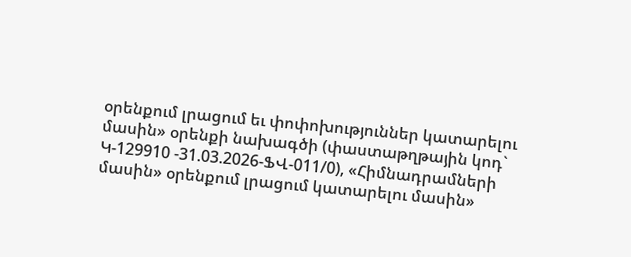օրենքում լրացում եւ փոփոխություններ կատարելու մասին» օրենքի նախագծի (փաստաթղթային կոդ` Կ-129910 -31.03.2026-ՖՎ-011/0), «Հիմնադրամների մասին» օրենքում լրացում կատարելու մասին»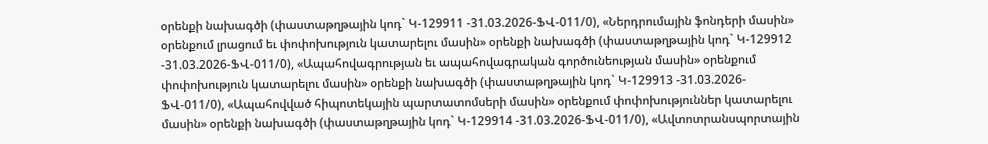օրենքի նախագծի (փաստաթղթային կոդ` Կ-129911 -31.03.2026-ՖՎ-011/0), «Ներդրումային ֆոնդերի մասին» օրենքում լրացում եւ փոփոխություն կատարելու մասին» օրենքի նախագծի (փաստաթղթային կոդ` Կ-129912 -31.03.2026-ՖՎ-011/0), «Ապահովագրության եւ ապահովագրական գործունեության մասին» օրենքում փոփոխություն կատարելու մասին» օրենքի նախագծի (փաստաթղթային կոդ` Կ-129913 -31.03.2026-ՖՎ-011/0), «Ապահովված հիպոտեկային պարտատոմսերի մասին» օրենքում փոփոխություններ կատարելու մասին» օրենքի նախագծի (փաստաթղթային կոդ` Կ-129914 -31.03.2026-ՖՎ-011/0), «Ավտոտրանսպորտային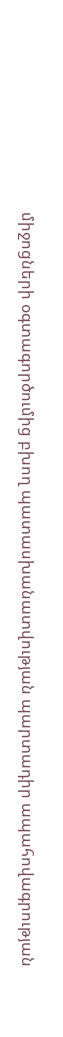միջոցների օգտագործումից բխող պատասխանատվության պարտադիր ապահովագրության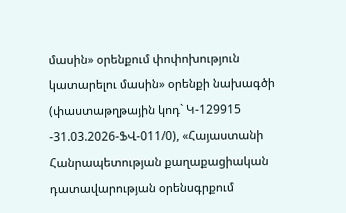մասին» օրենքում փոփոխություն կատարելու մասին» օրենքի նախագծի (փաստաթղթային կոդ` Կ-129915 -31.03.2026-ՖՎ-011/0), «Հայաստանի Հանրապետության քաղաքացիական դատավարության օրենսգրքում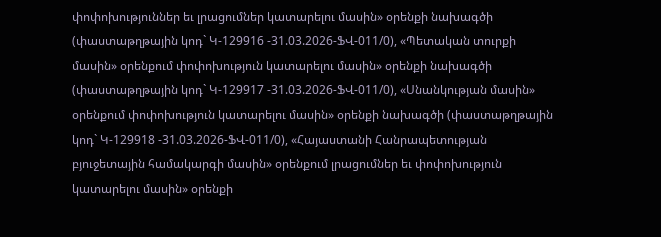փոփոխություններ եւ լրացումներ կատարելու մասին» օրենքի նախագծի (փաստաթղթային կոդ` Կ-129916 -31.03.2026-ՖՎ-011/0), «Պետական տուրքի մասին» օրենքում փոփոխություն կատարելու մասին» օրենքի նախագծի (փաստաթղթային կոդ` Կ-129917 -31.03.2026-ՖՎ-011/0), «Սնանկության մասին» օրենքում փոփոխություն կատարելու մասին» օրենքի նախագծի (փաստաթղթային կոդ` Կ-129918 -31.03.2026-ՖՎ-011/0), «Հայաստանի Հանրապետության բյուջետային համակարգի մասին» օրենքում լրացումներ եւ փոփոխություն կատարելու մասին» օրենքի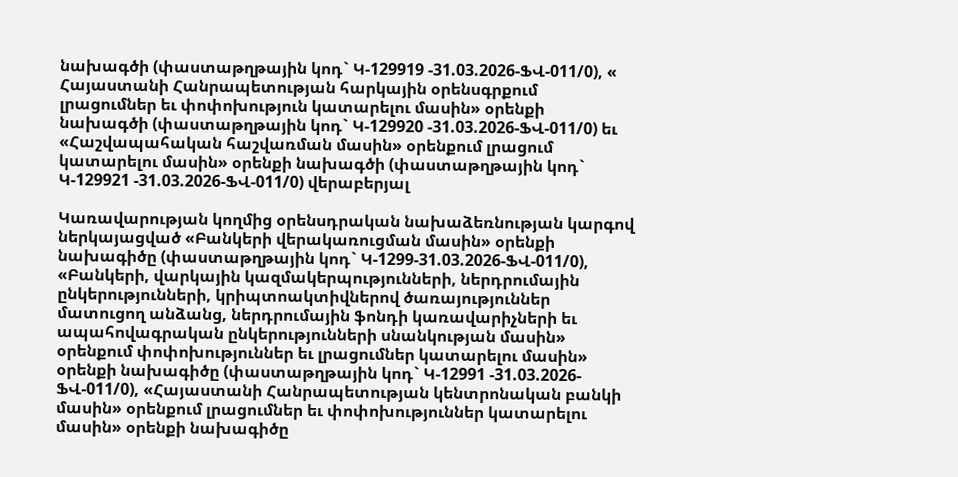նախագծի (փաստաթղթային կոդ` Կ-129919 -31.03.2026-ՖՎ-011/0), « Հայաստանի Հանրապետության հարկային օրենսգրքում լրացումներ եւ փոփոխություն կատարելու մասին» օրենքի նախագծի (փաստաթղթային կոդ` Կ-129920 -31.03.2026-ՖՎ-011/0) եւ «Հաշվապահական հաշվառման մասին» օրենքում լրացում կատարելու մասին» օրենքի նախագծի (փաստաթղթային կոդ` Կ-129921 -31.03.2026-ՖՎ-011/0) վերաբերյալ

Կառավարության կողմից օրենսդրական նախաձեռնության կարգով ներկայացված «Բանկերի վերակառուցման մասին» օրենքի նախագիծը (փաստաթղթային կոդ` Կ-1299-31.03.2026-ՖՎ-011/0), «Բանկերի, վարկային կազմակերպությունների, ներդրումային ընկերությունների, կրիպտոակտիվներով ծառայություններ մատուցող անձանց, ներդրումային ֆոնդի կառավարիչների եւ ապահովագրական ընկերությունների սնանկության մասին» օրենքում փոփոխություններ եւ լրացումներ կատարելու մասին» օրենքի նախագիծը (փաստաթղթային կոդ` Կ-12991 -31.03.2026-ՖՎ-011/0), «Հայաստանի Հանրապետության կենտրոնական բանկի մասին» օրենքում լրացումներ եւ փոփոխություններ կատարելու մասին» օրենքի նախագիծը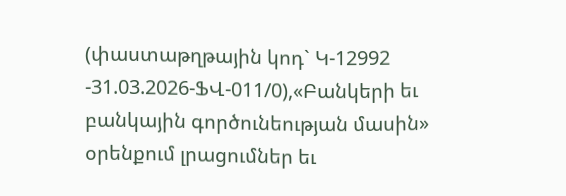(փաստաթղթային կոդ` Կ-12992 -31.03.2026-ՖՎ-011/0),«Բանկերի եւ բանկային գործունեության մասին» օրենքում լրացումներ եւ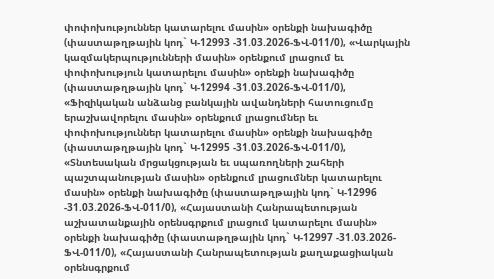փոփոխություններ կատարելու մասին» օրենքի նախագիծը (փաստաթղթային կոդ` Կ-12993 -31.03.2026-ՖՎ-011/0), «Վարկային կազմակերպությունների մասին» օրենքում լրացում եւ փոփոխություն կատարելու մասին» օրենքի նախագիծը (փաստաթղթային կոդ` Կ-12994 -31.03.2026-ՖՎ-011/0), «Ֆիզիկական անձանց բանկային ավանդների հատուցումը երաշխավորելու մասին» օրենքում լրացումներ եւ փոփոխություններ կատարելու մասին» օրենքի նախագիծը (փաստաթղթային կոդ` Կ-12995 -31.03.2026-ՖՎ-011/0), «Տնտեսական մրցակցության եւ սպառողների շահերի պաշտպանության մասին» օրենքում լրացումներ կատարելու մասին» օրենքի նախագիծը (փաստաթղթային կոդ` Կ-12996 -31.03.2026-ՖՎ-011/0), «Հայաստանի Հանրապետության աշխատանքային օրենսգրքում լրացում կատարելու մասին» օրենքի նախագիծը (փաստաթղթային կոդ` Կ-12997 -31.03.2026-ՖՎ-011/0), «Հայաստանի Հանրապետության քաղաքացիական օրենսգրքում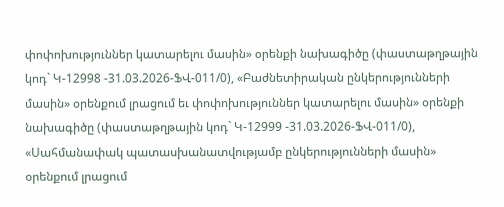փոփոխություններ կատարելու մասին» օրենքի նախագիծը (փաստաթղթային կոդ` Կ-12998 -31.03.2026-ՖՎ-011/0), «Բաժնետիրական ընկերությունների մասին» օրենքում լրացում եւ փոփոխություններ կատարելու մասին» օրենքի նախագիծը (փաստաթղթային կոդ` Կ-12999 -31.03.2026-ՖՎ-011/0), «Սահմանափակ պատասխանատվությամբ ընկերությունների մասին» օրենքում լրացում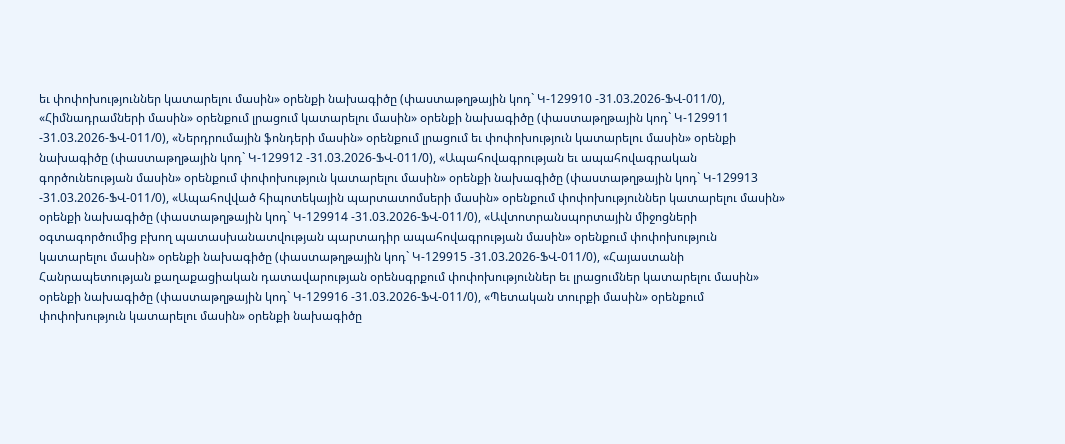եւ փոփոխություններ կատարելու մասին» օրենքի նախագիծը (փաստաթղթային կոդ` Կ-129910 -31.03.2026-ՖՎ-011/0), «Հիմնադրամների մասին» օրենքում լրացում կատարելու մասին» օրենքի նախագիծը (փաստաթղթային կոդ` Կ-129911 -31.03.2026-ՖՎ-011/0), «Ներդրումային ֆոնդերի մասին» օրենքում լրացում եւ փոփոխություն կատարելու մասին» օրենքի նախագիծը (փաստաթղթային կոդ` Կ-129912 -31.03.2026-ՖՎ-011/0), «Ապահովագրության եւ ապահովագրական գործունեության մասին» օրենքում փոփոխություն կատարելու մասին» օրենքի նախագիծը (փաստաթղթային կոդ` Կ-129913 -31.03.2026-ՖՎ-011/0), «Ապահովված հիպոտեկային պարտատոմսերի մասին» օրենքում փոփոխություններ կատարելու մասին» օրենքի նախագիծը (փաստաթղթային կոդ` Կ-129914 -31.03.2026-ՖՎ-011/0), «Ավտոտրանսպորտային միջոցների օգտագործումից բխող պատասխանատվության պարտադիր ապահովագրության մասին» օրենքում փոփոխություն կատարելու մասին» օրենքի նախագիծը (փաստաթղթային կոդ` Կ-129915 -31.03.2026-ՖՎ-011/0), «Հայաստանի Հանրապետության քաղաքացիական դատավարության օրենսգրքում փոփոխություններ եւ լրացումներ կատարելու մասին» օրենքի նախագիծը (փաստաթղթային կոդ` Կ-129916 -31.03.2026-ՖՎ-011/0), «Պետական տուրքի մասին» օրենքում փոփոխություն կատարելու մասին» օրենքի նախագիծը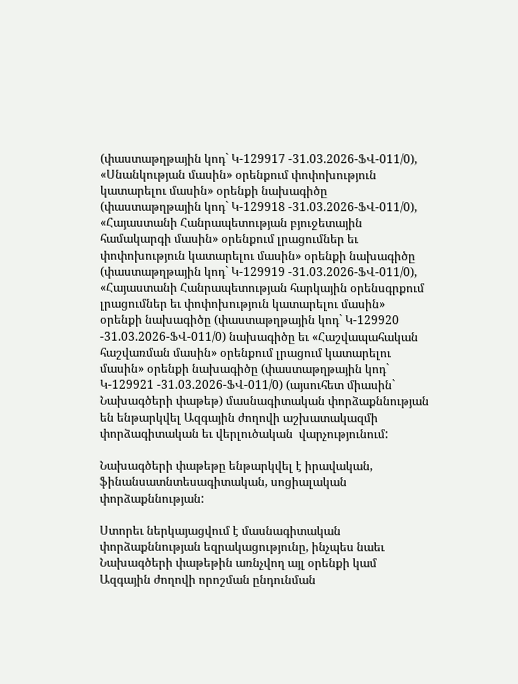(փաստաթղթային կոդ` Կ-129917 -31.03.2026-ՖՎ-011/0), «Սնանկության մասին» օրենքում փոփոխություն կատարելու մասին» օրենքի նախագիծը (փաստաթղթային կոդ` Կ-129918 -31.03.2026-ՖՎ-011/0), «Հայաստանի Հանրապետության բյուջետային համակարգի մասին» օրենքում լրացումներ եւ փոփոխություն կատարելու մասին» օրենքի նախագիծը (փաստաթղթային կոդ` Կ-129919 -31.03.2026-ՖՎ-011/0), «Հայաստանի Հանրապետության հարկային օրենսգրքում լրացումներ եւ փոփոխություն կատարելու մասին» օրենքի նախագիծը (փաստաթղթային կոդ` Կ-129920 -31.03.2026-ՖՎ-011/0) նախագիծը եւ «Հաշվապահական հաշվառման մասին» օրենքում լրացում կատարելու մասին» օրենքի նախագիծը (փաստաթղթային կոդ` Կ-129921 -31.03.2026-ՖՎ-011/0) (այսուհետ միասին` Նախագծերի փաթեթ) մասնագիտական փորձաքննության են ենթարկվել Ազգային ժողովի աշխատակազմի փորձագիտական եւ վերլուծական  վարչությունում:

Նախագծերի փաթեթը ենթարկվել է իրավական, ֆինանսատնտեսագիտական, սոցիալական փորձաքննության:

Ստորեւ ներկայացվում է մասնագիտական փորձաքննության եզրակացությունը, ինչպես նաեւ Նախագծերի փաթեթին առնչվող այլ օրենքի կամ Ազգային ժողովի որոշման ընդունման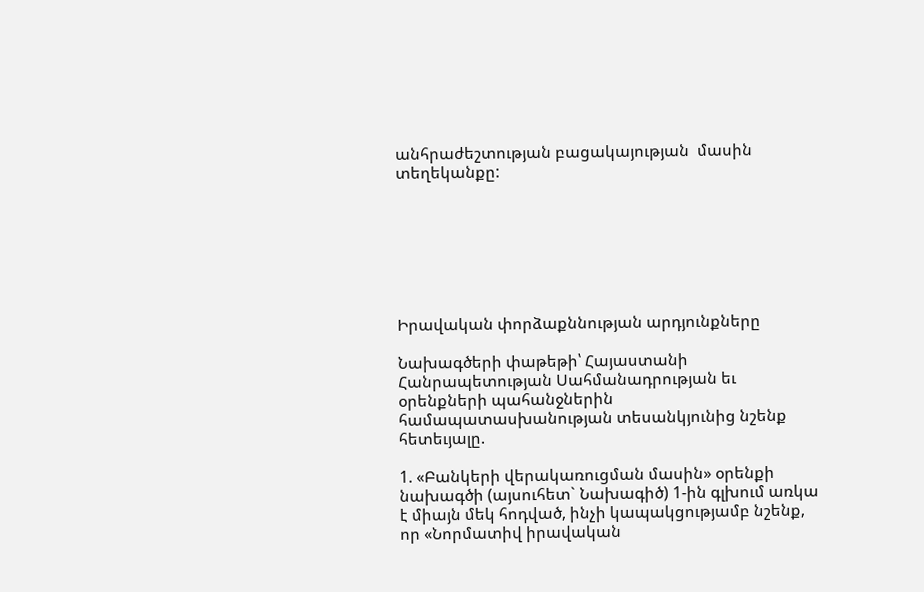անհրաժեշտության բացակայության  մասին տեղեկանքը:







Իրավական փորձաքննության արդյունքները

Նախագծերի փաթեթի՝ Հայաստանի Հանրապետության Սահմանադրության եւ օրենքների պահանջներին համապատասխանության տեսանկյունից նշենք հետեւյալը.

1. «Բանկերի վերակառուցման մասին» օրենքի նախագծի (այսուհետ` Նախագիծ) 1-ին գլխում առկա է միայն մեկ հոդված, ինչի կապակցությամբ նշենք, որ «Նորմատիվ իրավական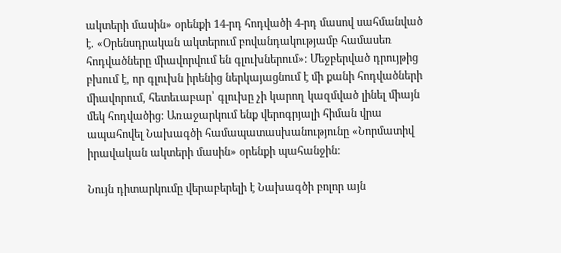ակտերի մասին» օրենքի 14-րդ հոդվածի 4-րդ մասով սահմանված է. «Օրենսդրական ակտերում բովանդակությամբ համասեռ հոդվածները միավորվում են գլուխներում»: Մեջբերված դրույթից բխում է, որ գլուխն իրենից ներկայացնում է մի քանի հոդվածների միավորում, հետեւաբար՝ գլուխը չի կարող կազմված լինել միայն մեկ հոդվածից: Առաջարկում ենք վերոգրյալի հիման վրա ապահովել Նախագծի համապատասխանությունը «Նորմատիվ իրավական ակտերի մասին» օրենքի պահանջին:

Նույն դիտարկումը վերաբերելի է Նախագծի բոլոր այն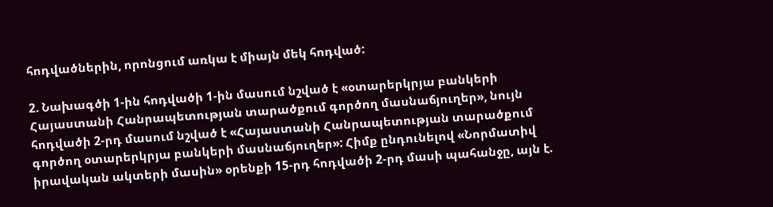հոդվածներին, որոնցում առկա է միայն մեկ հոդված:

2. Նախագծի 1-ին հոդվածի 1-ին մասում նշված է «օտարերկրյա բանկերի Հայաստանի Հանրապետության տարածքում գործող մասնաճյուղեր», նույն հոդվածի 2-րդ մասում նշված է «Հայաստանի Հանրապետության տարածքում գործող օտարերկրյա բանկերի մասնաճյուղեր»: Հիմք ընդունելով «Նորմատիվ իրավական ակտերի մասին» օրենքի 15-րդ հոդվածի 2-րդ մասի պահանջը, այն է.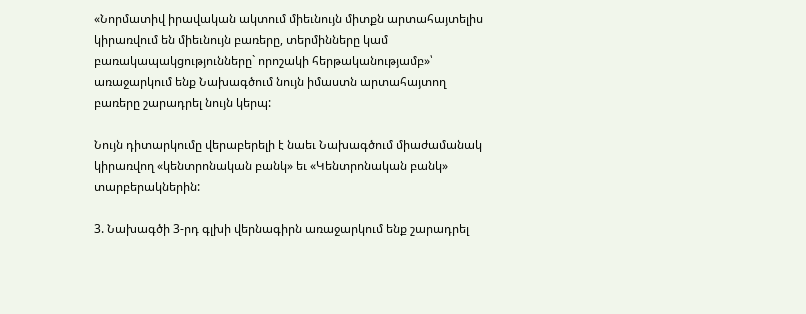«Նորմատիվ իրավական ակտում միեւնույն միտքն արտահայտելիս կիրառվում են միեւնույն բառերը, տերմինները կամ բառակապակցությունները` որոշակի հերթականությամբ»՝ առաջարկում ենք Նախագծում նույն իմաստն արտահայտող բառերը շարադրել նույն կերպ:

Նույն դիտարկումը վերաբերելի է նաեւ Նախագծում միաժամանակ կիրառվող «կենտրոնական բանկ» եւ «Կենտրոնական բանկ» տարբերակներին:

3. Նախագծի 3-րդ գլխի վերնագիրն առաջարկում ենք շարադրել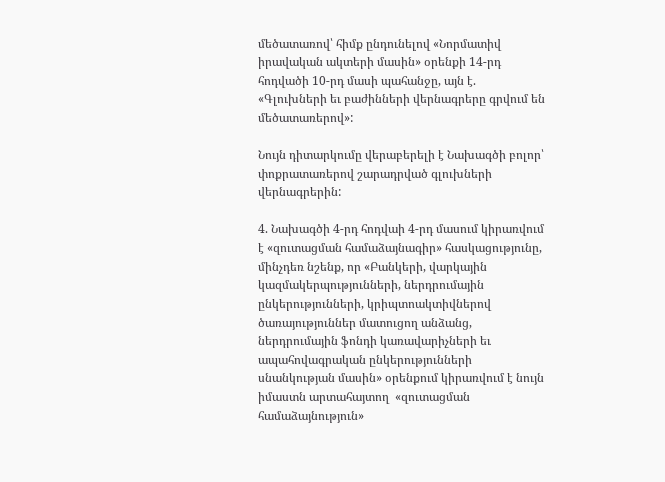մեծատառով՝ հիմք ընդունելով «Նորմատիվ իրավական ակտերի մասին» օրենքի 14-րդ հոդվածի 10-րդ մասի պահանջը, այն է. «Գլուխների եւ բաժինների վերնագրերը գրվում են մեծատառերով»:

Նույն դիտարկումը վերաբերելի է Նախագծի բոլոր՝ փոքրատառերով շարադրված գլուխների վերնագրերին:

4. Նախագծի 4-րդ հոդվաի 4-րդ մասում կիրառվում է «զուտացման համաձայնագիր» հասկացությունը, մինչդեռ նշենք, որ «Բանկերի, վարկային կազմակերպությունների, ներդրումային ընկերությունների, կրիպտոակտիվներով ծառայություններ մատուցող անձանց, ներդրումային ֆոնդի կառավարիչների եւ ապահովագրական ընկերությունների սնանկության մասին» օրենքում կիրառվում է նույն իմաստն արտահայտող  «զուտացման համաձայնություն»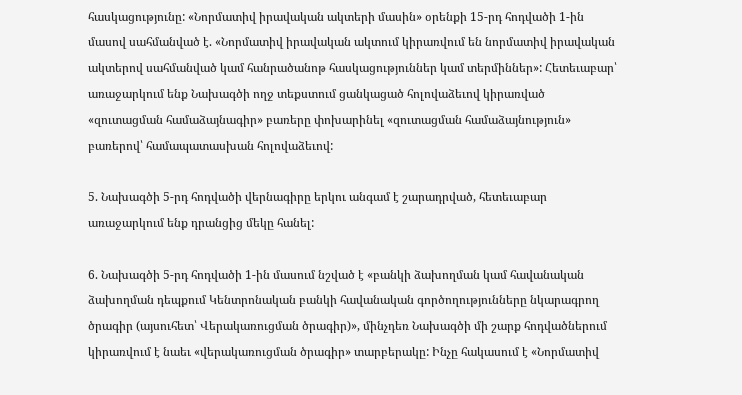հասկացությունը: «Նորմատիվ իրավական ակտերի մասին» օրենքի 15-րդ հոդվածի 1-ին մասով սահմանված է. «Նորմատիվ իրավական ակտում կիրառվում են նորմատիվ իրավական ակտերով սահմանված կամ հանրածանոթ հասկացություններ կամ տերմիններ»: Հետեւաբար՝ առաջարկում ենք Նախագծի ողջ տեքստում ցանկացած հոլովաձեւով կիրառված «զուտացման համաձայնագիր» բառերը փոխարինել «զուտացման համաձայնություն» բառերով՝ համապատասխան հոլովաձեւով:

5. Նախագծի 5-րդ հոդվածի վերնագիրը երկու անգամ է շարադրված, հետեւաբար առաջարկում ենք դրանցից մեկը հանել:

6. Նախագծի 5-րդ հոդվածի 1-ին մասում նշված է «բանկի ձախողման կամ հավանական ձախողման դեպքում Կենտրոնական բանկի հավանական գործողությունները նկարագրող ծրագիր (այսուհետ՝ Վերակառուցման ծրագիր)», մինչդեռ Նախագծի մի շարք հոդվածներում կիրառվում է նաեւ «վերակառուցման ծրագիր» տարբերակը: Ինչը հակասում է «Նորմատիվ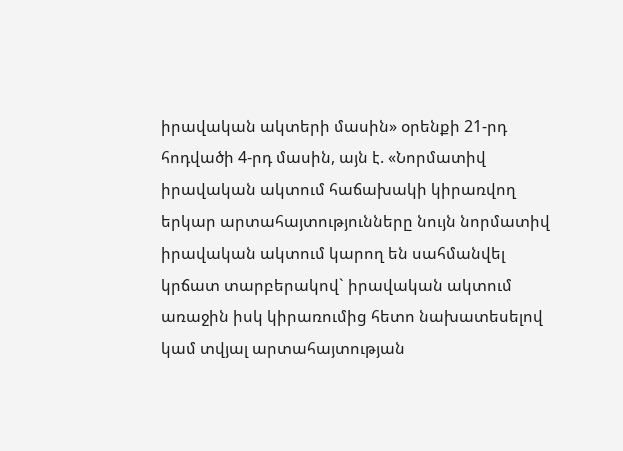իրավական ակտերի մասին» օրենքի 21-րդ հոդվածի 4-րդ մասին, այն է. «Նորմատիվ իրավական ակտում հաճախակի կիրառվող երկար արտահայտությունները նույն նորմատիվ իրավական ակտում կարող են սահմանվել կրճատ տարբերակով` իրավական ակտում առաջին իսկ կիրառումից հետո նախատեսելով կամ տվյալ արտահայտության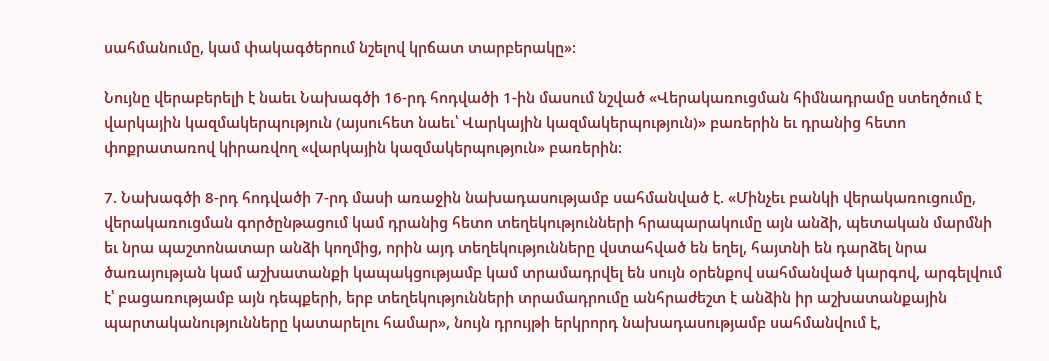սահմանումը, կամ փակագծերում նշելով կրճատ տարբերակը»:

Նույնը վերաբերելի է նաեւ Նախագծի 16-րդ հոդվածի 1-ին մասում նշված «Վերակառուցման հիմնադրամը ստեղծում է վարկային կազմակերպություն (այսուհետ նաեւ՝ Վարկային կազմակերպություն)» բառերին եւ դրանից հետո փոքրատառով կիրառվող «վարկային կազմակերպություն» բառերին:

7. Նախագծի 8-րդ հոդվածի 7-րդ մասի առաջին նախադասությամբ սահմանված է. «Մինչեւ բանկի վերակառուցումը, վերակառուցման գործընթացում կամ դրանից հետո տեղեկությունների հրապարակումը այն անձի, պետական մարմնի եւ նրա պաշտոնատար անձի կողմից, որին այդ տեղեկությունները վստահված են եղել, հայտնի են դարձել նրա ծառայության կամ աշխատանքի կապակցությամբ կամ տրամադրվել են սույն օրենքով սահմանված կարգով, արգելվում է՝ բացառությամբ այն դեպքերի, երբ տեղեկությունների տրամադրումը անհրաժեշտ է անձին իր աշխատանքային պարտականությունները կատարելու համար», նույն դրույթի երկրորդ նախադասությամբ սահմանվում է,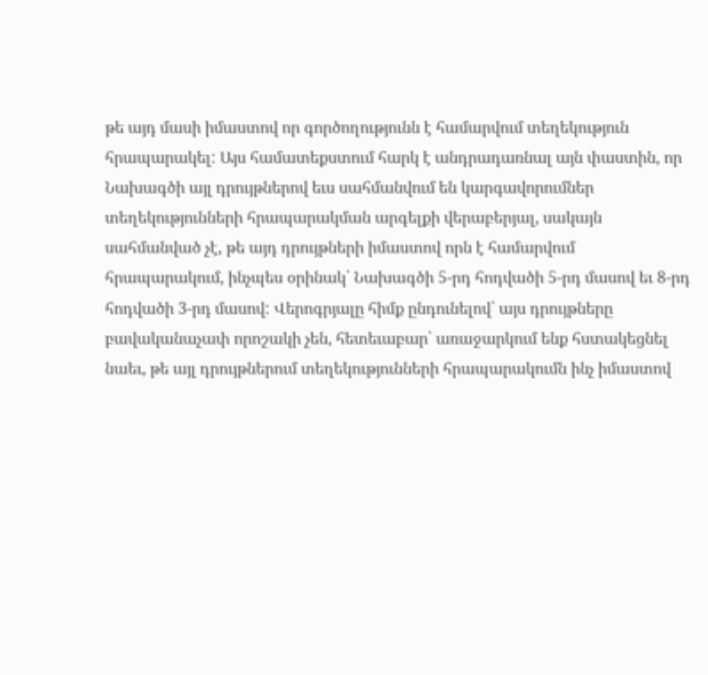թե այդ մասի իմաստով որ գործողությունն է համարվում տեղեկություն հրապարակել: Այս համատեքստում հարկ է անդրադառնալ այն փաստին, որ Նախագծի այլ դրույթներով եւս սահմանվում են կարգավորումներ տեղեկությունների հրապարակման արգելքի վերաբերյալ, սակայն սահմանված չէ, թե այդ դրույթների իմաստով որն է համարվում հրապարակում, ինչպես օրինակ՝ Նախագծի 5-րդ հոդվածի 5-րդ մասով եւ 8-րդ հոդվածի 3-րդ մասով: Վերոգրյալը հիմք ընդունելով՝ այս դրույթները բավականաչափ որոշակի չեն, հետեւաբար՝ առաջարկում ենք հստակեցնել նաեւ, թե այլ դրույթներում տեղեկությունների հրապարակումն ինչ իմաստով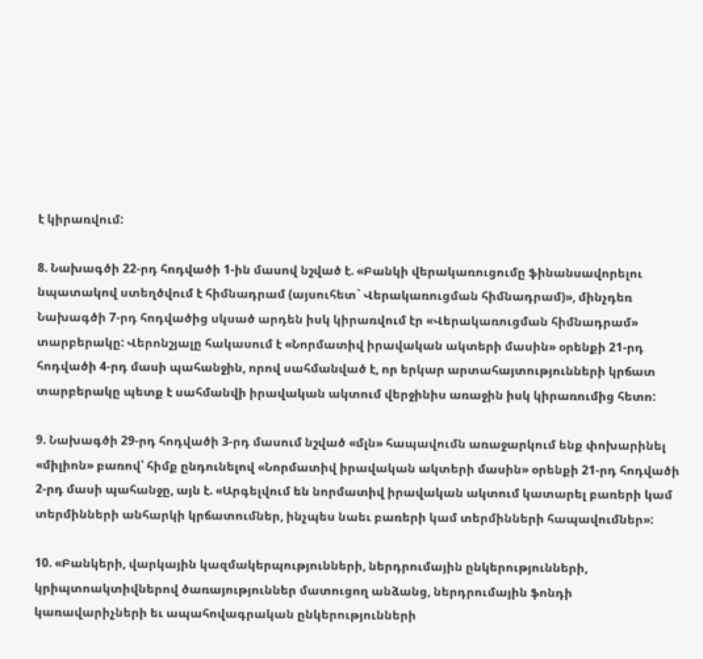է կիրառվում:

8. Նախագծի 22-րդ հոդվածի 1-ին մասով նշված է. «Բանկի վերակառուցումը ֆինանսավորելու նպատակով ստեղծվում է հիմնադրամ (այսուհետ` Վերակառուցման հիմնադրամ)», մինչդեռ Նախագծի 7-րդ հոդվածից սկսած արդեն իսկ կիրառվում էր «Վերակառուցման հիմնադրամ» տարբերակը: Վերոնշյալը հակասում է «Նորմատիվ իրավական ակտերի մասին» օրենքի 21-րդ հոդվածի 4-րդ մասի պահանջին, որով սահմանված է, որ երկար արտահայտությունների կրճատ տարբերակը պետք է սահմանվի իրավական ակտում վերջինիս առաջին իսկ կիրառումից հետո:

9. Նախագծի 29-րդ հոդվածի 3-րդ մասում նշված «մլն» հապավումն առաջարկում ենք փոխարինել «միլիոն» բառով՝ հիմք ընդունելով «Նորմատիվ իրավական ակտերի մասին» օրենքի 21-րդ հոդվածի 2-րդ մասի պահանջը, այն է. «Արգելվում են նորմատիվ իրավական ակտում կատարել բառերի կամ տերմինների անհարկի կրճատումներ, ինչպես նաեւ բառերի կամ տերմինների հապավումներ»:

10. «Բանկերի, վարկային կազմակերպությունների, ներդրումային ընկերությունների, կրիպտոակտիվներով ծառայություններ մատուցող անձանց, ներդրումային ֆոնդի կառավարիչների եւ ապահովագրական ընկերությունների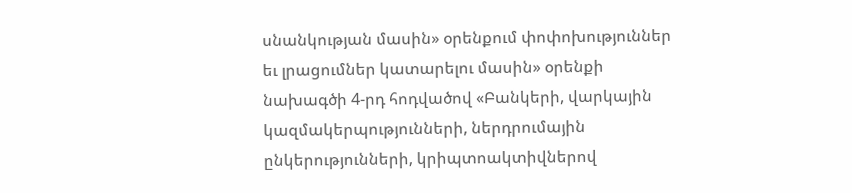սնանկության մասին» օրենքում փոփոխություններ եւ լրացումներ կատարելու մասին» օրենքի նախագծի 4-րդ հոդվածով «Բանկերի, վարկային կազմակերպությունների, ներդրումային ընկերությունների, կրիպտոակտիվներով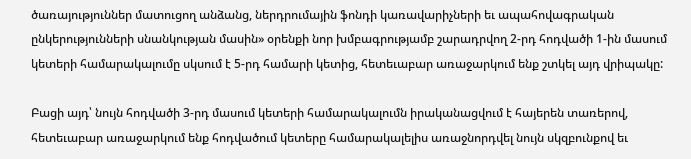ծառայություններ մատուցող անձանց, ներդրումային ֆոնդի կառավարիչների եւ ապահովագրական ընկերությունների սնանկության մասին» օրենքի նոր խմբագրությամբ շարադրվող 2-րդ հոդվածի 1-ին մասում կետերի համարակալումը սկսում է 5-րդ համարի կետից, հետեւաբար առաջարկում ենք շտկել այդ վրիպակը:

Բացի այդ՝ նույն հոդվածի 3-րդ մասում կետերի համարակալումն իրականացվում է հայերեն տառերով, հետեւաբար առաջարկում ենք հոդվածում կետերը համարակալելիս առաջնորդվել նույն սկզբունքով եւ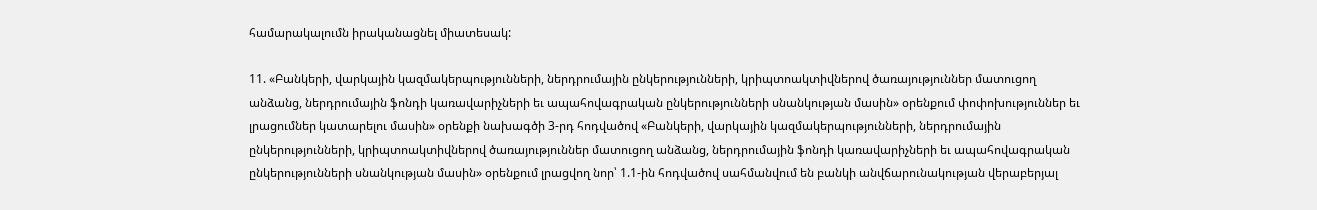համարակալումն իրականացնել միատեսակ:

11. «Բանկերի, վարկային կազմակերպությունների, ներդրումային ընկերությունների, կրիպտոակտիվներով ծառայություններ մատուցող անձանց, ներդրումային ֆոնդի կառավարիչների եւ ապահովագրական ընկերությունների սնանկության մասին» օրենքում փոփոխություններ եւ լրացումներ կատարելու մասին» օրենքի նախագծի 3-րդ հոդվածով «Բանկերի, վարկային կազմակերպությունների, ներդրումային ընկերությունների, կրիպտոակտիվներով ծառայություններ մատուցող անձանց, ներդրումային ֆոնդի կառավարիչների եւ ապահովագրական ընկերությունների սնանկության մասին» օրենքում լրացվող նոր՝ 1.1-ին հոդվածով սահմանվում են բանկի անվճարունակության վերաբերյալ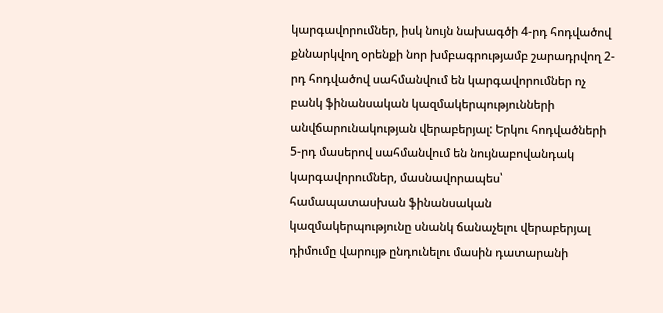կարգավորումներ, իսկ նույն նախագծի 4-րդ հոդվածով քննարկվող օրենքի նոր խմբագրությամբ շարադրվող 2-րդ հոդվածով սահմանվում են կարգավորումներ ոչ բանկ ֆինանսական կազմակերպությունների անվճարունակության վերաբերյալ: Երկու հոդվածների 5-րդ մասերով սահմանվում են նույնաբովանդակ կարգավորումներ, մասնավորապես՝ համապատասխան ֆինանսական կազմակերպությունը սնանկ ճանաչելու վերաբերյալ դիմումը վարույթ ընդունելու մասին դատարանի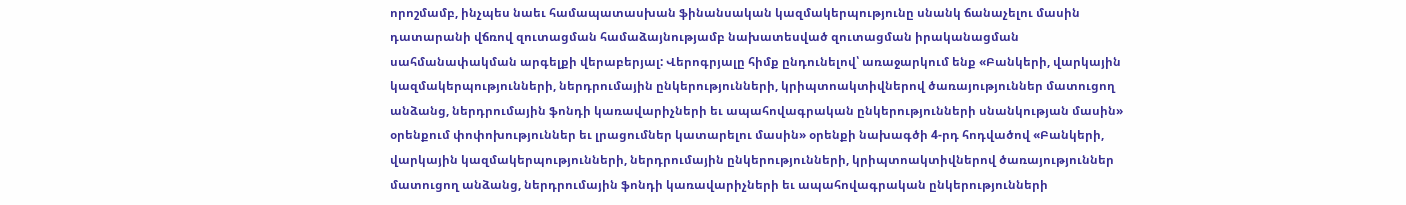որոշմամբ, ինչպես նաեւ համապատասխան ֆինանսական կազմակերպությունը սնանկ ճանաչելու մասին դատարանի վճռով զուտացման համաձայնությամբ նախատեսված զուտացման իրականացման սահմանափակման արգելքի վերաբերյալ: Վերոգրյալը հիմք ընդունելով՝ առաջարկում ենք «Բանկերի, վարկային կազմակերպությունների, ներդրումային ընկերությունների, կրիպտոակտիվներով ծառայություններ մատուցող անձանց, ներդրումային ֆոնդի կառավարիչների եւ ապահովագրական ընկերությունների սնանկության մասին» օրենքում փոփոխություններ եւ լրացումներ կատարելու մասին» օրենքի նախագծի 4-րդ հոդվածով «Բանկերի, վարկային կազմակերպությունների, ներդրումային ընկերությունների, կրիպտոակտիվներով ծառայություններ մատուցող անձանց, ներդրումային ֆոնդի կառավարիչների եւ ապահովագրական ընկերությունների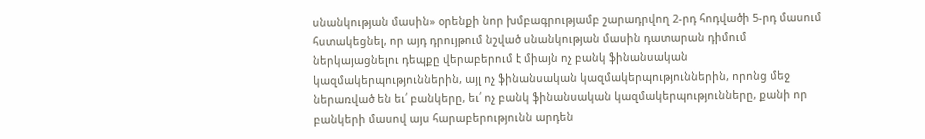սնանկության մասին» օրենքի նոր խմբագրությամբ շարադրվող 2-րդ հոդվածի 5-րդ մասում հստակեցնել, որ այդ դրույթում նշված սնանկության մասին դատարան դիմում ներկայացնելու դեպքը վերաբերում է միայն ոչ բանկ ֆինանսական կազմակերպություններին, այլ ոչ ֆինանսական կազմակերպություններին, որոնց մեջ ներառված են եւ՛ բանկերը, եւ՛ ոչ բանկ ֆինանսական կազմակերպությունները, քանի որ բանկերի մասով այս հարաբերությունն արդեն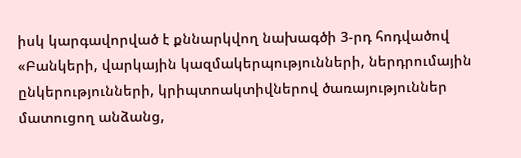իսկ կարգավորված է քննարկվող նախագծի 3-րդ հոդվածով «Բանկերի, վարկային կազմակերպությունների, ներդրումային ընկերությունների, կրիպտոակտիվներով ծառայություններ մատուցող անձանց,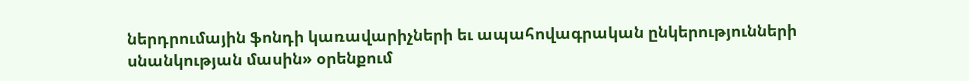ներդրումային ֆոնդի կառավարիչների եւ ապահովագրական ընկերությունների սնանկության մասին» օրենքում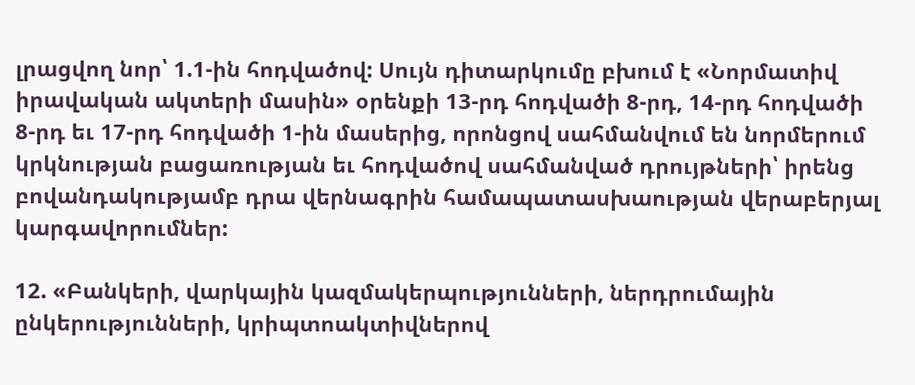լրացվող նոր՝ 1.1-ին հոդվածով: Սույն դիտարկումը բխում է «Նորմատիվ իրավական ակտերի մասին» օրենքի 13-րդ հոդվածի 8-րդ, 14-րդ հոդվածի 8-րդ եւ 17-րդ հոդվածի 1-ին մասերից, որոնցով սահմանվում են նորմերում կրկնության բացառության եւ հոդվածով սահմանված դրույթների՝ իրենց բովանդակությամբ դրա վերնագրին համապատասխաության վերաբերյալ կարգավորումներ:

12. «Բանկերի, վարկային կազմակերպությունների, ներդրումային ընկերությունների, կրիպտոակտիվներով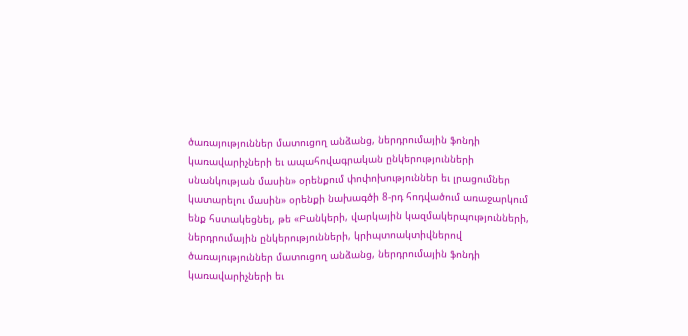ծառայություններ մատուցող անձանց, ներդրումային ֆոնդի կառավարիչների եւ ապահովագրական ընկերությունների սնանկության մասին» օրենքում փոփոխություններ եւ լրացումներ կատարելու մասին» օրենքի նախագծի 8-րդ հոդվածում առաջարկում ենք հստակեցնել, թե «Բանկերի, վարկային կազմակերպությունների, ներդրումային ընկերությունների, կրիպտոակտիվներով ծառայություններ մատուցող անձանց, ներդրումային ֆոնդի կառավարիչների եւ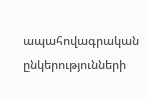ապահովագրական ընկերությունների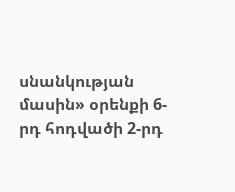սնանկության մասին» օրենքի 6-րդ հոդվածի 2-րդ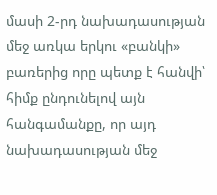մասի 2-րդ նախադասության մեջ առկա երկու «բանկի» բառերից որը պետք է հանվի՝ հիմք ընդունելով այն հանգամանքը, որ այդ նախադասության մեջ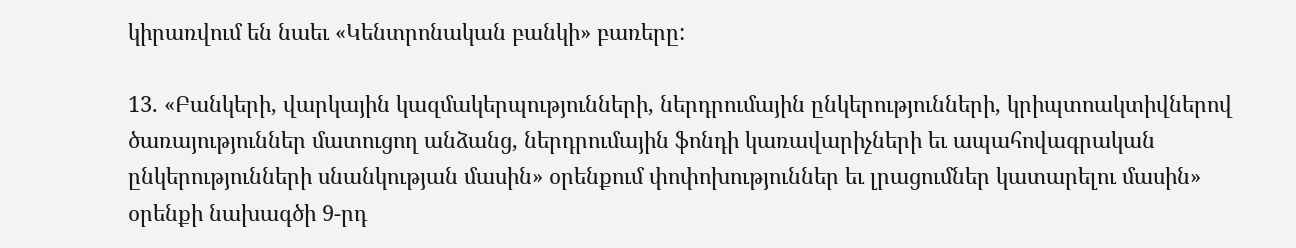կիրառվում են նաեւ «Կենտրոնական բանկի» բառերը:

13. «Բանկերի, վարկային կազմակերպությունների, ներդրումային ընկերությունների, կրիպտոակտիվներով ծառայություններ մատուցող անձանց, ներդրումային ֆոնդի կառավարիչների եւ ապահովագրական ընկերությունների սնանկության մասին» օրենքում փոփոխություններ եւ լրացումներ կատարելու մասին» օրենքի նախագծի 9-րդ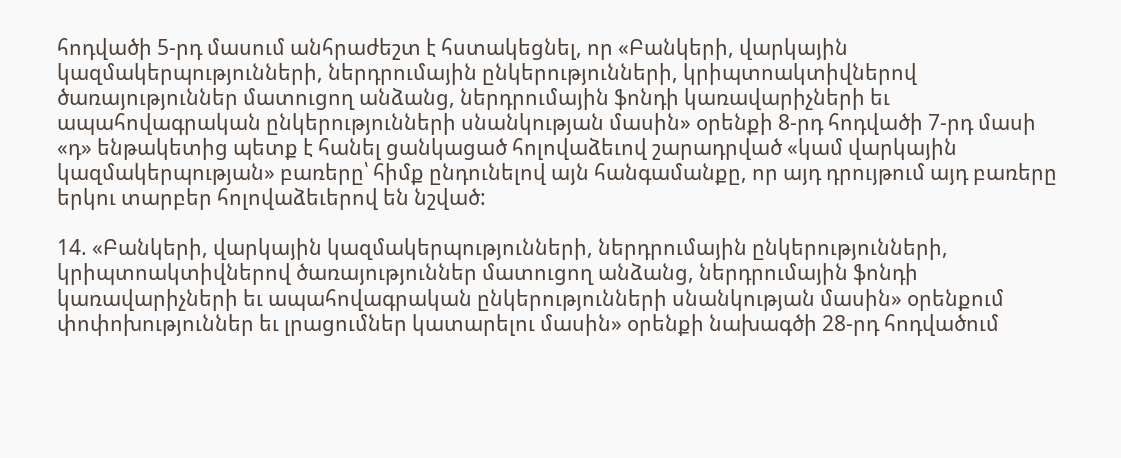հոդվածի 5-րդ մասում անհրաժեշտ է հստակեցնել, որ «Բանկերի, վարկային կազմակերպությունների, ներդրումային ընկերությունների, կրիպտոակտիվներով ծառայություններ մատուցող անձանց, ներդրումային ֆոնդի կառավարիչների եւ ապահովագրական ընկերությունների սնանկության մասին» օրենքի 8-րդ հոդվածի 7-րդ մասի «դ» ենթակետից պետք է հանել ցանկացած հոլովաձեւով շարադրված «կամ վարկային կազմակերպության» բառերը՝ հիմք ընդունելով այն հանգամանքը, որ այդ դրույթում այդ բառերը երկու տարբեր հոլովաձեւերով են նշված:

14. «Բանկերի, վարկային կազմակերպությունների, ներդրումային ընկերությունների, կրիպտոակտիվներով ծառայություններ մատուցող անձանց, ներդրումային ֆոնդի կառավարիչների եւ ապահովագրական ընկերությունների սնանկության մասին» օրենքում փոփոխություններ եւ լրացումներ կատարելու մասին» օրենքի նախագծի 28-րդ հոդվածում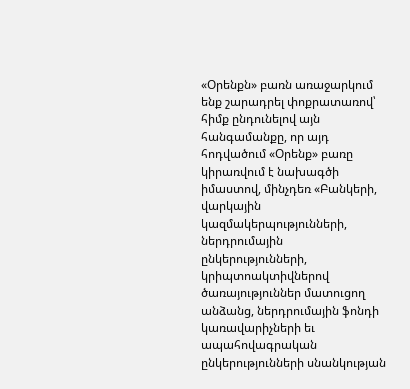«Օրենքն» բառն առաջարկում ենք շարադրել փոքրատառով՝ հիմք ընդունելով այն հանգամանքը, որ այդ հոդվածում «Օրենք» բառը կիրառվում է նախագծի իմաստով, մինչդեռ «Բանկերի, վարկային կազմակերպությունների, ներդրումային ընկերությունների, կրիպտոակտիվներով ծառայություններ մատուցող անձանց, ներդրումային ֆոնդի կառավարիչների եւ ապահովագրական ընկերությունների սնանկության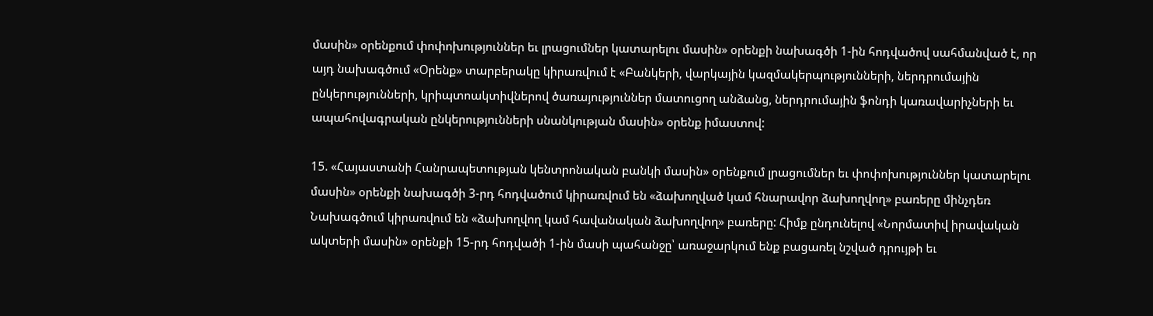մասին» օրենքում փոփոխություններ եւ լրացումներ կատարելու մասին» օրենքի նախագծի 1-ին հոդվածով սահմանված է, որ այդ նախագծում «Օրենք» տարբերակը կիրառվում է «Բանկերի, վարկային կազմակերպությունների, ներդրումային ընկերությունների, կրիպտոակտիվներով ծառայություններ մատուցող անձանց, ներդրումային ֆոնդի կառավարիչների եւ ապահովագրական ընկերությունների սնանկության մասին» օրենք իմաստով:

15. «Հայաստանի Հանրապետության կենտրոնական բանկի մասին» օրենքում լրացումներ եւ փոփոխություններ կատարելու մասին» օրենքի նախագծի 3-րդ հոդվածում կիրառվում են «ձախողված կամ հնարավոր ձախողվող» բառերը մինչդեռ Նախագծում կիրառվում են «ձախողվող կամ հավանական ձախողվող» բառերը: Հիմք ընդունելով «Նորմատիվ իրավական ակտերի մասին» օրենքի 15-րդ հոդվածի 1-ին մասի պահանջը՝ առաջարկում ենք բացառել նշված դրույթի եւ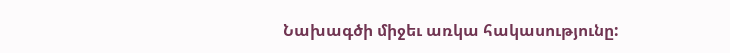Նախագծի միջեւ առկա հակասությունը: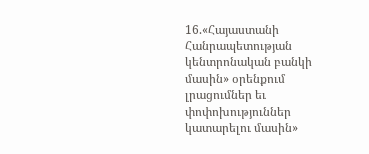16.«Հայաստանի Հանրապետության կենտրոնական բանկի մասին» օրենքում լրացումներ եւ փոփոխություններ կատարելու մասին»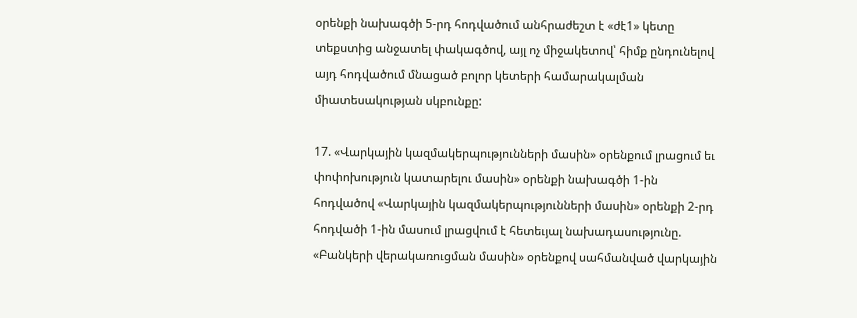օրենքի նախագծի 5-րդ հոդվածում անհրաժեշտ է «ժէ1» կետը տեքստից անջատել փակագծով, այլ ոչ միջակետով՝ հիմք ընդունելով այդ հոդվածում մնացած բոլոր կետերի համարակալման միատեսակության սկբունքը:

17. «Վարկային կազմակերպությունների մասին» օրենքում լրացում եւ փոփոխություն կատարելու մասին» օրենքի նախագծի 1-ին հոդվածով «Վարկային կազմակերպությունների մասին» օրենքի 2-րդ հոդվածի 1-ին մասում լրացվում է հետեւյալ նախադասությունը. «Բանկերի վերակառուցման մասին» օրենքով սահմանված վարկային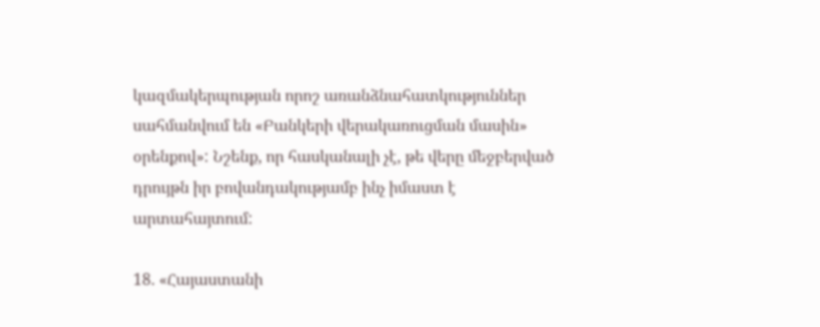կազմակերպության որոշ առանձնահատկություններ սահմանվում են «Բանկերի վերակառուցման մասին» օրենքով»: Նշենք, որ հասկանալի չէ, թե վերը մեջբերված դրույթն իր բովանդակությամբ ինչ իմաստ է արտահայտում:

18. «Հայաստանի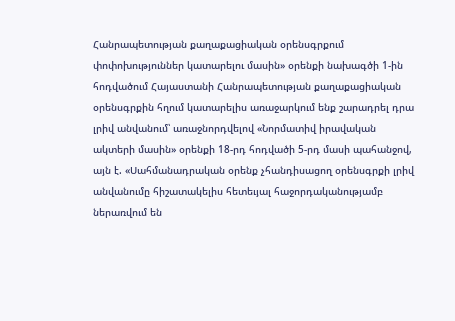Հանրապետության քաղաքացիական օրենսգրքում փոփոխություններ կատարելու մասին» օրենքի նախագծի 1-ին հոդվածում Հայաստանի Հանրապետության քաղաքացիական օրենսգրքին հղում կատարելիս առաջարկում ենք շարադրել դրա լրիվ անվանում՝ առաջնորդվելով «Նորմատիվ իրավական ակտերի մասին» օրենքի 18-րդ հոդվածի 5-րդ մասի պահանջով, այն է. «Սահմանադրական օրենք չհանդիսացող օրենսգրքի լրիվ անվանումը հիշատակելիս հետեւյալ հաջորդականությամբ ներառվում են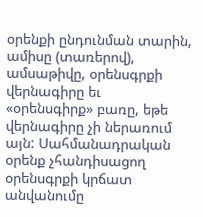օրենքի ընդունման տարին, ամիսը (տառերով), ամսաթիվը, օրենսգրքի վերնագիրը եւ «օրենսգիրք» բառը, եթե վերնագիրը չի ներառում այն: Սահմանադրական օրենք չհանդիսացող օրենսգրքի կրճատ անվանումը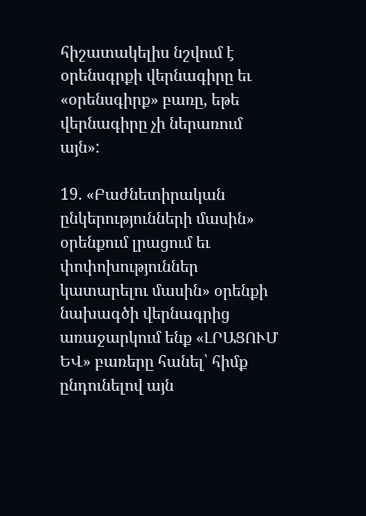հիշատակելիս նշվում է օրենսգրքի վերնագիրը եւ «օրենսգիրք» բառը, եթե վերնագիրը չի ներառում այն»:

19. «Բաժնետիրական ընկերությունների մասին» օրենքում լրացում եւ փոփոխություններ կատարելու մասին» օրենքի նախագծի վերնագրից առաջարկում ենք «ԼՐԱՑՈՒՄ ԵՎ» բառերը հանել՝ հիմք ընդունելով այն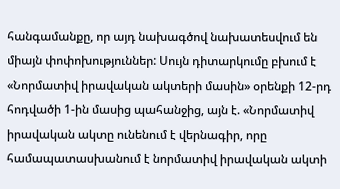հանգամանքը, որ այդ նախագծով նախատեսվում են միայն փոփոխություններ: Սույն դիտարկումը բխում է «Նորմատիվ իրավական ակտերի մասին» օրենքի 12-րդ հոդվածի 1-ին մասից պահանջից, այն է. «Նորմատիվ իրավական ակտը ունենում է վերնագիր, որը համապատասխանում է նորմատիվ իրավական ակտի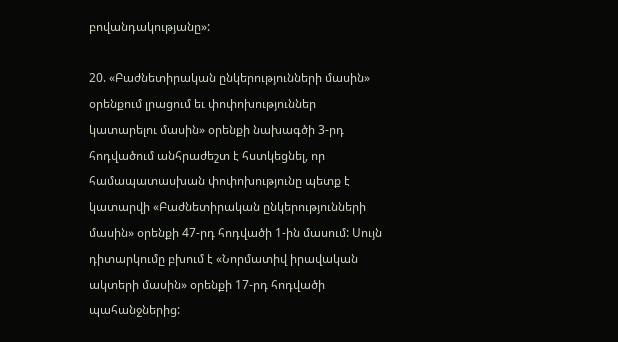բովանդակությանը»:

20. «Բաժնետիրական ընկերությունների մասին» օրենքում լրացում եւ փոփոխություններ կատարելու մասին» օրենքի նախագծի 3-րդ հոդվածում անհրաժեշտ է հստկեցնել, որ համապատասխան փոփոխությունը պետք է կատարվի «Բաժնետիրական ընկերությունների մասին» օրենքի 47-րդ հոդվածի 1-ին մասում: Սույն դիտարկումը բխում է «Նորմատիվ իրավական ակտերի մասին» օրենքի 17-րդ հոդվածի պահանջներից: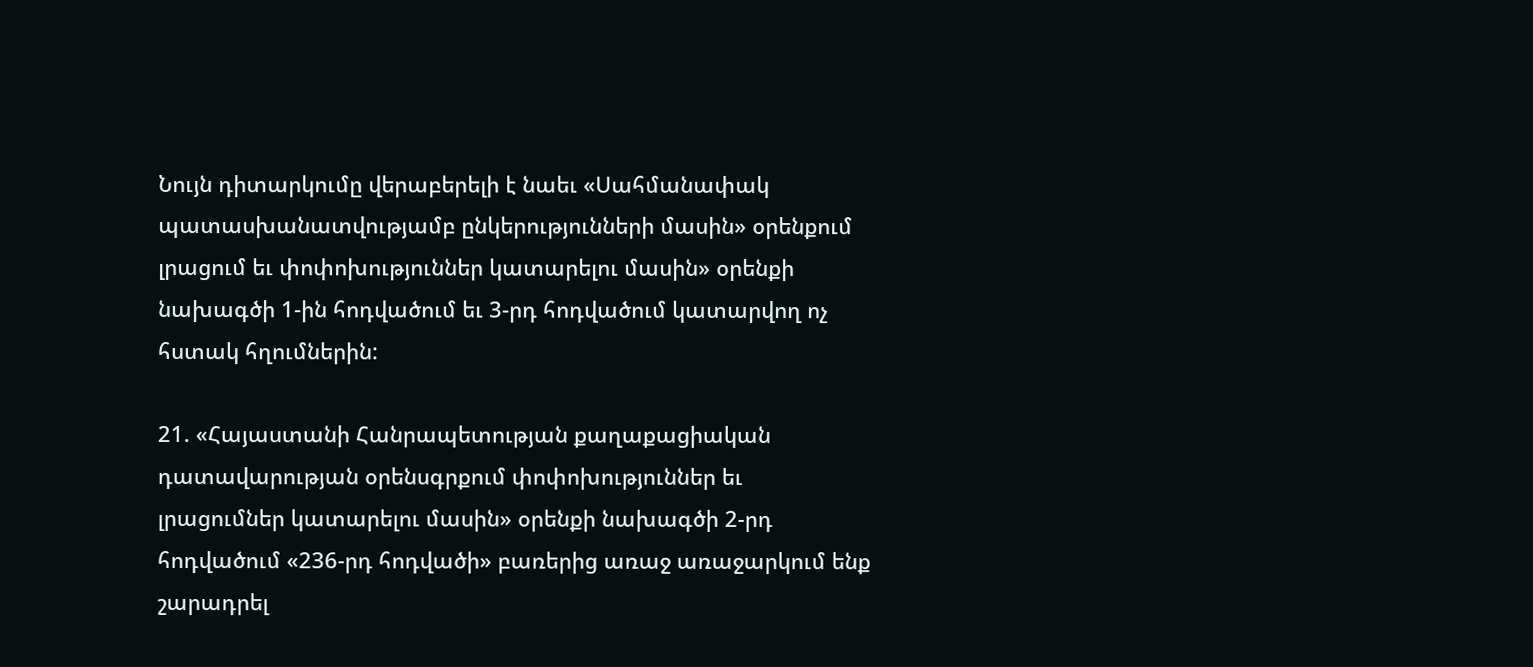Նույն դիտարկումը վերաբերելի է նաեւ «Սահմանափակ պատասխանատվությամբ ընկերությունների մասին» օրենքում լրացում եւ փոփոխություններ կատարելու մասին» օրենքի նախագծի 1-ին հոդվածում եւ 3-րդ հոդվածում կատարվող ոչ հստակ հղումներին:

21. «Հայաստանի Հանրապետության քաղաքացիական դատավարության օրենսգրքում փոփոխություններ եւ լրացումներ կատարելու մասին» օրենքի նախագծի 2-րդ հոդվածում «236-րդ հոդվածի» բառերից առաջ առաջարկում ենք շարադրել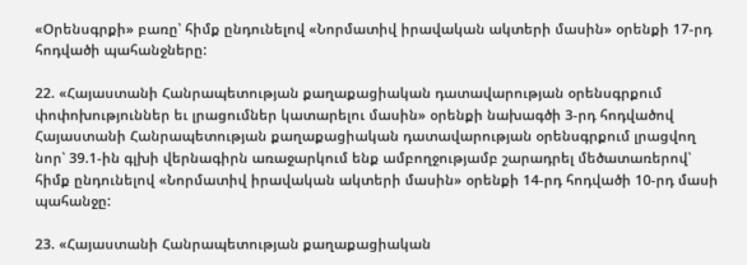«Օրենսգրքի» բառը՝ հիմք ընդունելով «Նորմատիվ իրավական ակտերի մասին» օրենքի 17-րդ հոդվածի պահանջները:

22. «Հայաստանի Հանրապետության քաղաքացիական դատավարության օրենսգրքում փոփոխություններ եւ լրացումներ կատարելու մասին» օրենքի նախագծի 3-րդ հոդվածով Հայաստանի Հանրապետության քաղաքացիական դատավարության օրենսգրքում լրացվող նոր՝ 39.1-ին գլխի վերնագիրն առաջարկում ենք ամբողջությամբ շարադրել մեծատառերով՝ հիմք ընդունելով «Նորմատիվ իրավական ակտերի մասին» օրենքի 14-րդ հոդվածի 10-րդ մասի պահանջը:

23. «Հայաստանի Հանրապետության քաղաքացիական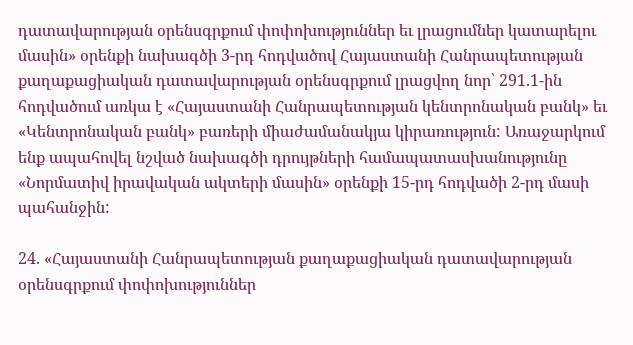դատավարության օրենսգրքում փոփոխություններ եւ լրացումներ կատարելու մասին» օրենքի նախագծի 3-րդ հոդվածով Հայաստանի Հանրապետության քաղաքացիական դատավարության օրենսգրքում լրացվող նոր՝ 291.1-ին հոդվածում առկա է «Հայաստանի Հանրապետության կենտրոնական բանկ» եւ «Կենտրոնական բանկ» բառերի միաժամանակյա կիրառություն: Առաջարկում ենք ապահովել նշված նախագծի դրույթների համապատասխանությունը «Նորմատիվ իրավական ակտերի մասին» օրենքի 15-րդ հոդվածի 2-րդ մասի պահանջին:

24. «Հայաստանի Հանրապետության քաղաքացիական դատավարության օրենսգրքում փոփոխություններ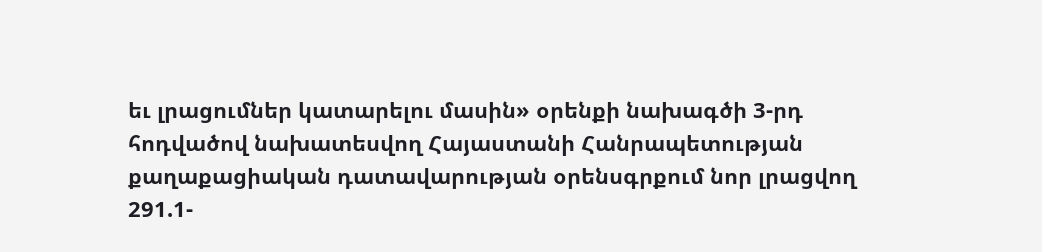եւ լրացումներ կատարելու մասին» օրենքի նախագծի 3-րդ հոդվածով նախատեսվող Հայաստանի Հանրապետության քաղաքացիական դատավարության օրենսգրքում նոր լրացվող 291.1-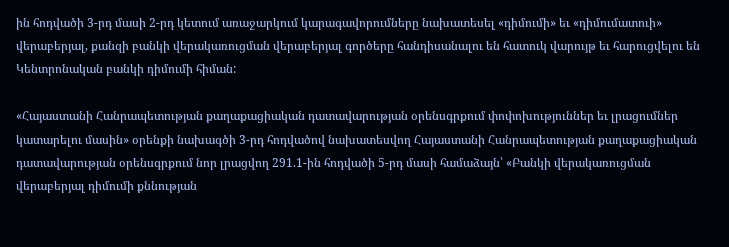ին հոդվածի 3-րդ մասի 2-րդ կետում առաջարկում կարագավորումները նախատեսել «դիմումի» եւ «դիմումատուի» վերաբերյալ, քանզի բանկի վերակառուցման վերաբերյալ գործերը հանդիսանալու են հատուկ վարույթ եւ հարուցվելու են Կենտրոնական բանկի դիմումի հիման:

«Հայաստանի Հանրապետության քաղաքացիական դատավարության օրենսգրքում փոփոխություններ եւ լրացումներ կատարելու մասին» օրենքի նախագծի 3-րդ հոդվածով նախատեսվող Հայաստանի Հանրապետության քաղաքացիական դատավարության օրենսգրքում նոր լրացվող 291.1-ին հոդվածի 5-րդ մասի համաձայն՝ «Բանկի վերակառուցման վերաբերյալ դիմումի քննության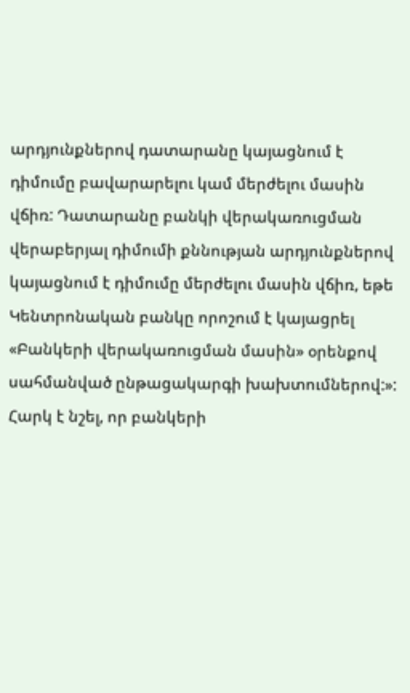արդյունքներով դատարանը կայացնում է դիմումը բավարարելու կամ մերժելու մասին վճիռ: Դատարանը բանկի վերակառուցման վերաբերյալ դիմումի քննության արդյունքներով կայացնում է դիմումը մերժելու մասին վճիռ, եթե Կենտրոնական բանկը որոշում է կայացրել «Բանկերի վերակառուցման մասին» օրենքով սահմանված ընթացակարգի խախտումներով:»: Հարկ է նշել, որ բանկերի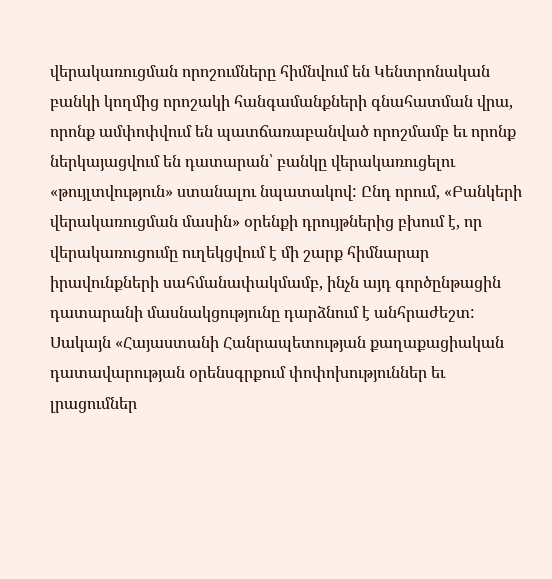վերակառուցման որոշումները հիմնվում են Կենտրոնական բանկի կողմից որոշակի հանգամանքների գնահատման վրա, որոնք ամփոփվում են պատճառաբանված որոշմամբ եւ որոնք ներկայացվում են դատարան՝ բանկը վերակառուցելու «թույլտվություն» ստանալու նպատակով: Ընդ որում, «Բանկերի վերակառուցման մասին» օրենքի դրույթներից բխում է, որ վերակառուցումը ուղեկցվում է մի շարք հիմնարար իրավունքների սահմանափակմամբ, ինչն այդ գործընթացին դատարանի մասնակցությունը դարձնում է անհրաժեշտ: Սակայն «Հայաստանի Հանրապետության քաղաքացիական դատավարության օրենսգրքում փոփոխություններ եւ լրացումներ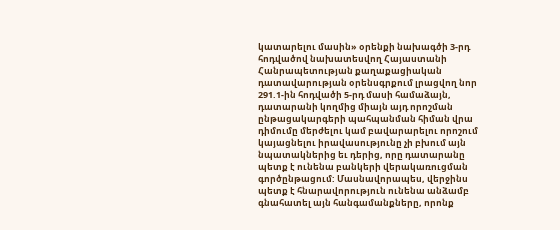կատարելու մասին» օրենքի նախագծի 3-րդ հոդվածով նախատեսվող Հայաստանի Հանրապետության քաղաքացիական դատավարության օրենսգրքում լրացվող նոր 291.1-ին հոդվածի 5-րդ մասի համաձայն, դատարանի կողմից միայն այդ որոշման ընթացակարգերի պահպանման հիման վրա դիմումը մերժելու կամ բավարարելու որոշում կայացնելու իրավասությունը չի բխում այն նպատակներից եւ դերից, որը դատարանը պետք է ունենա բանկերի վերակառուցման գործընթացում: Մասնավորապես, վերջինս պետք է հնարավորություն ունենա անձամբ գնահատել այն հանգամանքները, որոնք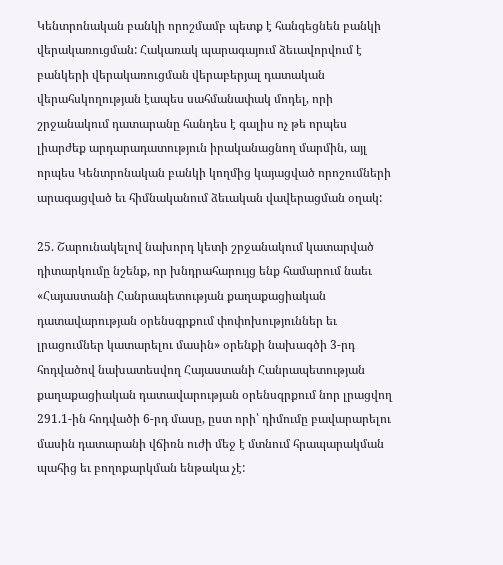Կենտրոնական բանկի որոշմամբ պետք է հանգեցնեն բանկի վերակառուցման: Հակառակ պարագայում ձեւավորվում է բանկերի վերակառուցման վերաբերյալ դատական վերահսկողության էապես սահմանափակ մոդել, որի շրջանակում դատարանը հանդես է գալիս ոչ թե որպես լիարժեք արդարադատություն իրականացնող մարմին, այլ որպես Կենտրոնական բանկի կողմից կայացված որոշումների արագացված եւ հիմնականում ձեւական վավերացման օղակ:

25. Շարունակելով նախորդ կետի շրջանակում կատարված դիտարկումը նշենք, որ խնդրահարույց ենք համարում նաեւ «Հայաստանի Հանրապետության քաղաքացիական դատավարության օրենսգրքում փոփոխություններ եւ լրացումներ կատարելու մասին» օրենքի նախագծի 3-րդ հոդվածով նախատեսվող Հայաստանի Հանրապետության քաղաքացիական դատավարության օրենսգրքում նոր լրացվող 291.1-ին հոդվածի 6-րդ մասը, ըստ որի՝ դիմումը բավարարելու մասին դատարանի վճիռն ուժի մեջ է մտնում հրապարակման պահից եւ բողոքարկման ենթակա չէ: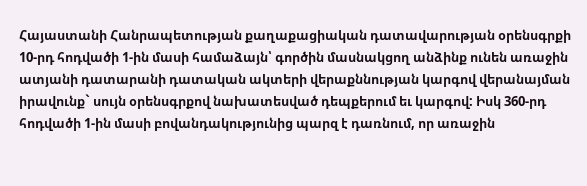Հայաստանի Հանրապետության քաղաքացիական դատավարության օրենսգրքի  10-րդ հոդվածի 1-ին մասի համաձայն՝ գործին մասնակցող անձինք ունեն առաջին ատյանի դատարանի դատական ակտերի վերաքննության կարգով վերանայման իրավունք` սույն օրենսգրքով նախատեսված դեպքերում եւ կարգով: Իսկ 360-րդ հոդվածի 1-ին մասի բովանդակությունից պարզ է դառնում, որ առաջին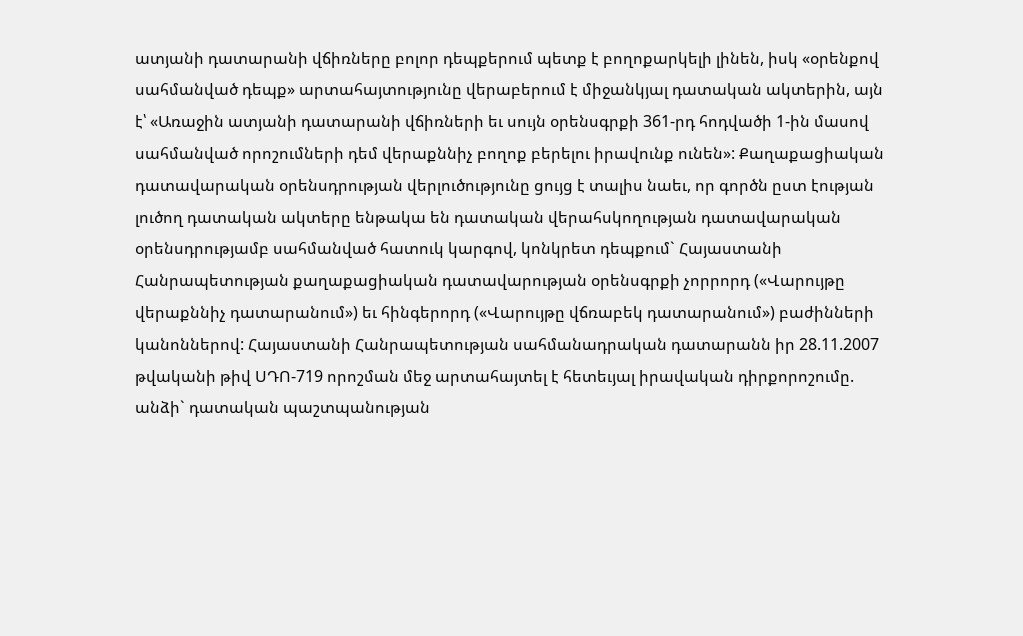ատյանի դատարանի վճիռները բոլոր դեպքերում պետք է բողոքարկելի լինեն, իսկ «օրենքով սահմանված դեպք» արտահայտությունը վերաբերում է միջանկյալ դատական ակտերին, այն է՝ «Առաջին ատյանի դատարանի վճիռների եւ սույն օրենսգրքի 361-րդ հոդվածի 1-ին մասով սահմանված որոշումների դեմ վերաքննիչ բողոք բերելու իրավունք ունեն»: Քաղաքացիական դատավարական օրենսդրության վերլուծությունը ցույց է տալիս նաեւ, որ գործն ըստ էության լուծող դատական ակտերը ենթակա են դատական վերահսկողության դատավարական օրենսդրությամբ սահմանված հատուկ կարգով, կոնկրետ դեպքում` Հայաստանի Հանրապետության քաղաքացիական դատավարության օրենսգրքի չորրորդ («Վարույթը վերաքննիչ դատարանում») եւ հինգերորդ («Վարույթը վճռաբեկ դատարանում») բաժինների կանոններով: Հայաստանի Հանրապետության սահմանադրական դատարանն իր 28.11.2007 թվականի թիվ ՍԴՈ-719 որոշման մեջ արտահայտել է հետեւյալ իրավական դիրքորոշումը. անձի` դատական պաշտպանության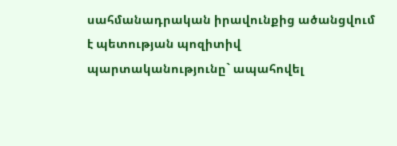սահմանադրական իրավունքից ածանցվում է պետության պոզիտիվ պարտականությունը` ապահովել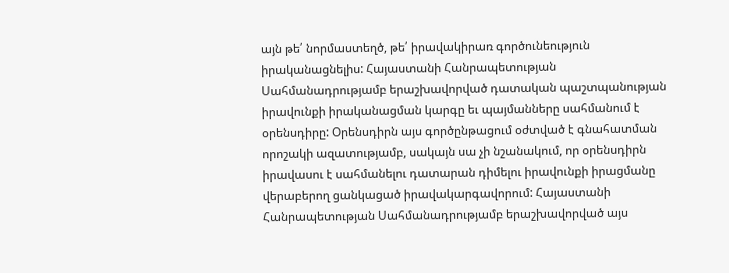այն թե՛ նորմաստեղծ, թե՛ իրավակիրառ գործունեություն իրականացնելիս: Հայաստանի Հանրապետության Սահմանադրությամբ երաշխավորված դատական պաշտպանության իրավունքի իրականացման կարգը եւ պայմանները սահմանում է օրենսդիրը: Օրենսդիրն այս գործընթացում օժտված է գնահատման որոշակի ազատությամբ, սակայն սա չի նշանակում, որ օրենսդիրն իրավասու է սահմանելու դատարան դիմելու իրավունքի իրացմանը վերաբերող ցանկացած իրավակարգավորում: Հայաստանի Հանրապետության Սահմանադրությամբ երաշխավորված այս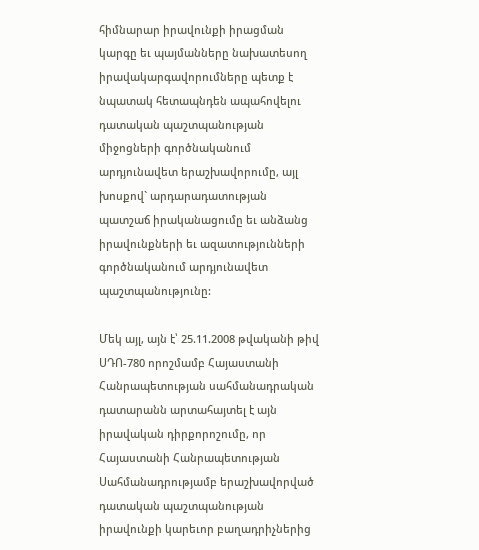հիմնարար իրավունքի իրացման կարգը եւ պայմանները նախատեսող իրավակարգավորումները պետք է նպատակ հետապնդեն ապահովելու դատական պաշտպանության միջոցների գործնականում արդյունավետ երաշխավորումը, այլ խոսքով` արդարադատության պատշաճ իրականացումը եւ անձանց իրավունքների եւ ազատությունների գործնականում արդյունավետ պաշտպանությունը:

Մեկ այլ, այն է՝ 25.11.2008 թվականի թիվ ՍԴՈ-780 որոշմամբ Հայաստանի Հանրապետության սահմանադրական դատարանն արտահայտել է այն իրավական դիրքորոշումը, որ Հայաստանի Հանրապետության Սահմանադրությամբ երաշխավորված դատական պաշտպանության իրավունքի կարեւոր բաղադրիչներից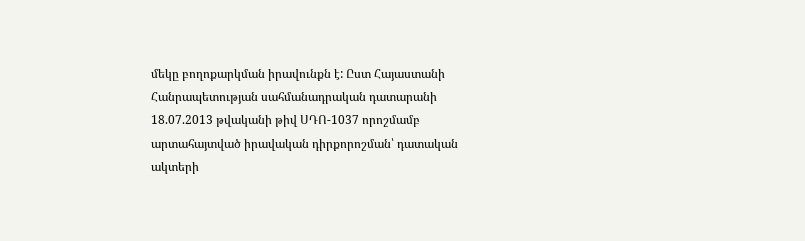մեկը բողոքարկման իրավունքն է: Ըստ Հայաստանի Հանրապետության սահմանադրական դատարանի 18.07.2013 թվականի թիվ ՍԴՈ-1037 որոշմամբ արտահայտված իրավական դիրքորոշման՝ դատական ակտերի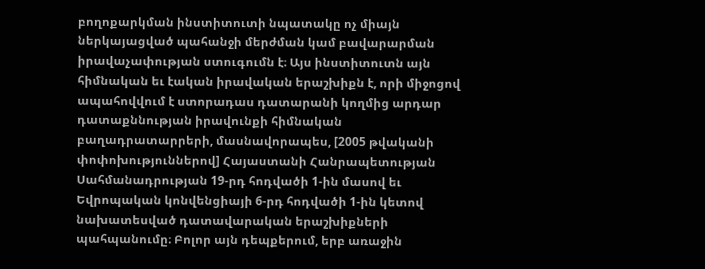բողոքարկման ինստիտուտի նպատակը ոչ միայն ներկայացված պահանջի մերժման կամ բավարարման իրավաչափության ստուգումն է։ Այս ինստիտուտն այն հիմնական եւ էական իրավական երաշխիքն է, որի միջոցով ապահովվում է ստորադաս դատարանի կողմից արդար դատաքննության իրավունքի հիմնական բաղադրատարրերի, մասնավորապես, [2005 թվականի փոփոխություններով] Հայաստանի Հանրապետության Սահմանադրության 19-րդ հոդվածի 1-ին մասով եւ Եվրոպական կոնվենցիայի 6-րդ հոդվածի 1-ին կետով նախատեսված դատավարական երաշխիքների պահպանումը։ Բոլոր այն դեպքերում, երբ առաջին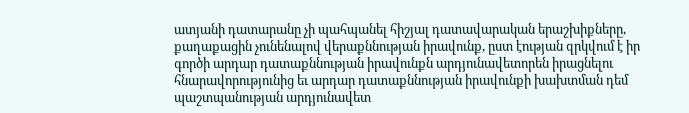ատյանի դատարանը չի պահպանել հիշյալ դատավարական երաշխիքները, քաղաքացին չունենալով վերաքննության իրավունք, ըստ էության զրկվում է իր գործի արդար դատաքննության իրավունքն արդյունավետորեն իրացնելու հնարավորությունից եւ արդար դատաքննության իրավունքի խախտման դեմ պաշտպանության արդյունավետ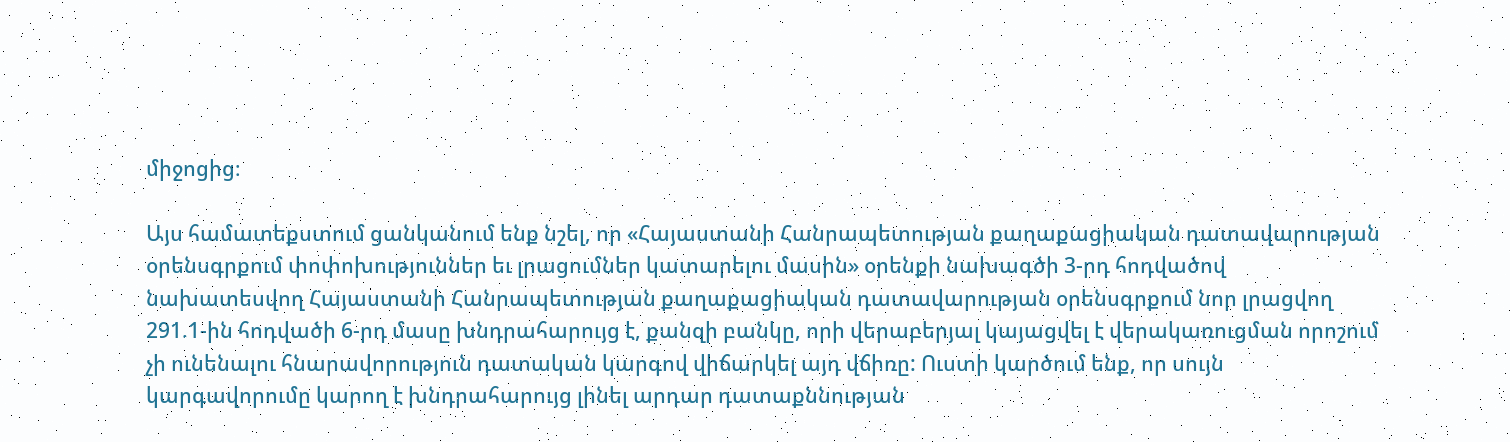միջոցից։

Այս համատեքստում ցանկանում ենք նշել, որ «Հայաստանի Հանրապետության քաղաքացիական դատավարության օրենսգրքում փոփոխություններ եւ լրացումներ կատարելու մասին» օրենքի նախագծի 3-րդ հոդվածով նախատեսվող Հայաստանի Հանրապետության քաղաքացիական դատավարության օրենսգրքում նոր լրացվող 291.1-ին հոդվածի 6-րդ մասը խնդրահարույց է, քանզի բանկը, որի վերաբերյալ կայացվել է վերակառուցման որոշում չի ունենալու հնարավորություն դատական կարգով վիճարկել այդ վճիռը: Ուստի կարծում ենք, որ սույն կարգավորումը կարող է խնդրահարույց լինել արդար դատաքննության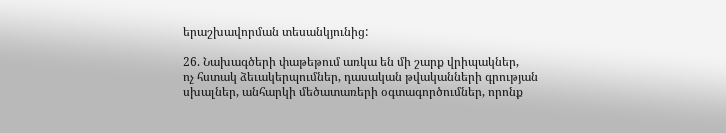երաշխավորման տեսանկյունից:

26. Նախագծերի փաթեթում առկա են մի շարք վրիպակներ,
ոչ հստակ ձեւակերպումներ, դասական թվականների գրության սխալներ, անհարկի մեծատառերի օգտագործումներ, որոնք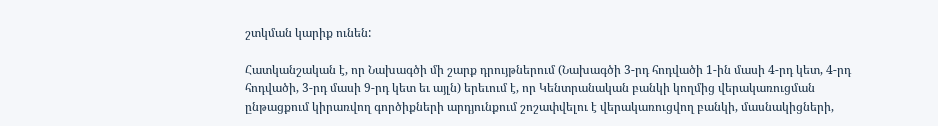շտկման կարիք ունեն:

Հատկանշական է, որ Նախագծի մի շարք դրույթներում (Նախագծի 3-րդ հոդվածի 1-ին մասի 4-րդ կետ, 4-րդ հոդվածի, 3-րդ մասի 9-րդ կետ եւ այլն) երեւում է, որ Կենտրանական բանկի կողմից վերակառուցման ընթացքում կիրառվող գործիքների արդյունքում շոշափվելու է վերակառուցվող բանկի, մասնակիցների,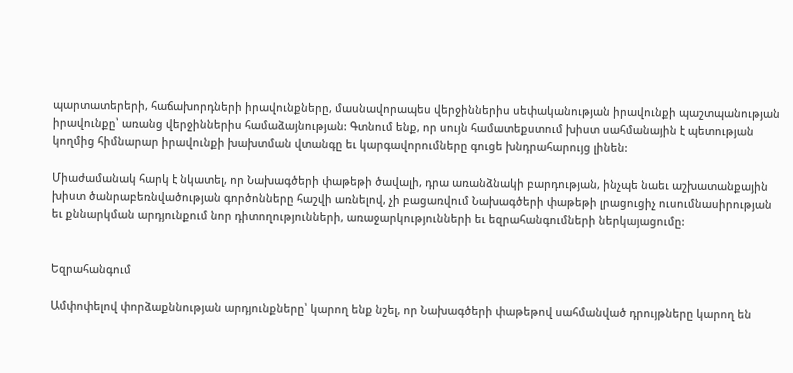պարտատերերի, հաճախորդների իրավունքները, մասնավորապես վերջիններիս սեփականության իրավունքի պաշտպանության իրավունքը՝ առանց վերջիններիս համաձայնության: Գտնում ենք, որ սույն համատեքստում խիստ սահմանային է պետության կողմից հիմնարար իրավունքի խախտման վտանգը եւ կարգավորումները գուցե խնդրահարույց լինեն:

Միաժամանակ հարկ է նկատել, որ Նախագծերի փաթեթի ծավալի, դրա առանձնակի բարդության, ինչպե նաեւ աշխատանքային խիստ ծանրաբեռնվածության գործոնները հաշվի առնելով, չի բացառվում Նախագծերի փաթեթի լրացուցիչ ուսումնասիրության եւ քննարկման արդյունքում նոր դիտողությունների, առաջարկությունների եւ եզրահանգումների ներկայացումը:


Եզրահանգում

Ամփոփելով փորձաքննության արդյունքները՝ կարող ենք նշել, որ Նախագծերի փաթեթով սահմանված դրույթները կարող են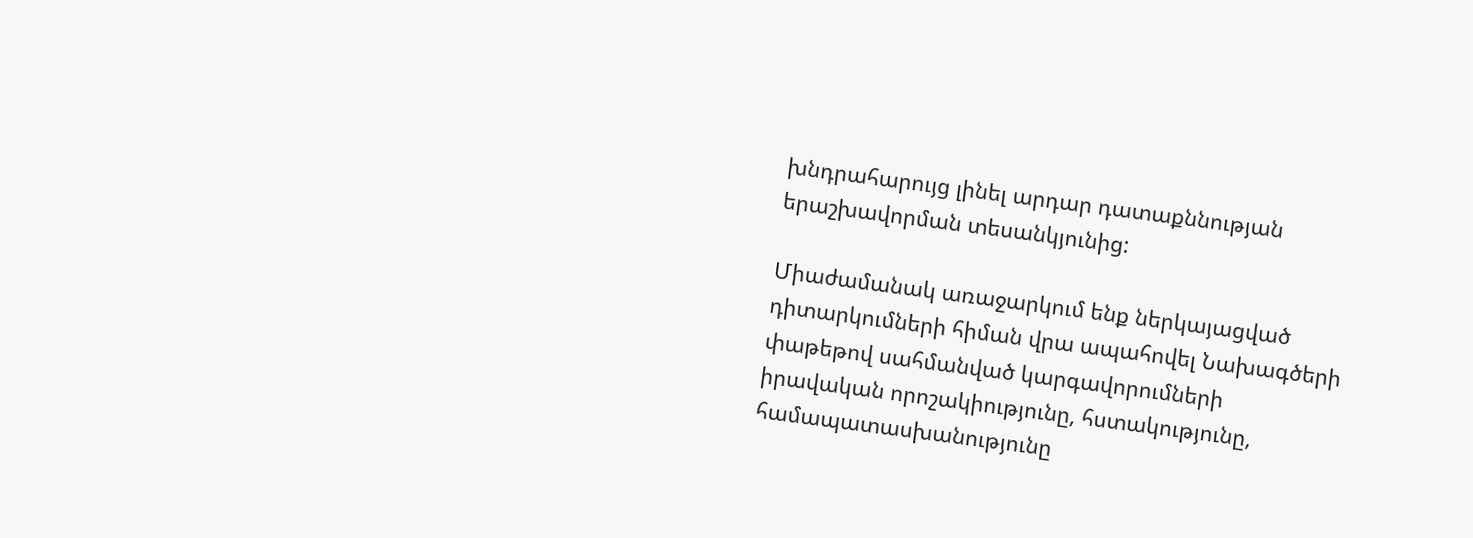խնդրահարույց լինել արդար դատաքննության երաշխավորման տեսանկյունից:

Միաժամանակ առաջարկում ենք ներկայացված դիտարկումների հիման վրա ապահովել Նախագծերի փաթեթով սահմանված կարգավորումների իրավական որոշակիությունը, հստակությունը, համապատասխանությունը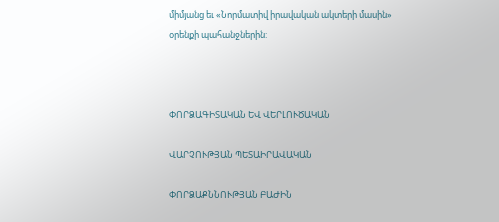միմյանց եւ «Նորմատիվ իրավական ակտերի մասին» օրենքի պահանջներին:



ՓՈՐՁԱԳԻՏԱԿԱՆ ԵՎ ՎԵՐԼՈՒԾԱԿԱՆ

ՎԱՐՉՈՒԹՅԱՆ ՊԵՏԱԻՐԱՎԱԿԱՆ

ՓՈՐՁԱՔՆՆՈՒԹՅԱՆ ԲԱԺԻՆ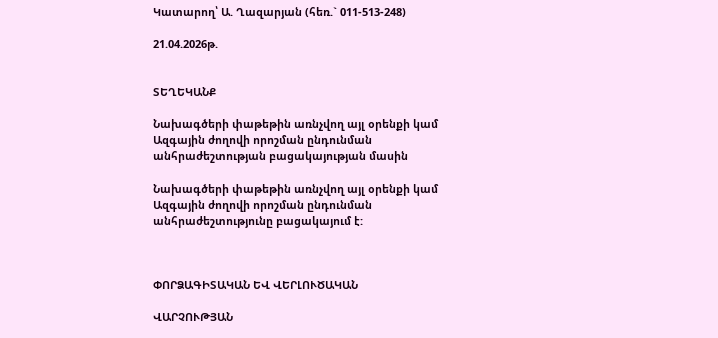Կատարող՝ Ա. Ղազարյան (հեռ.` 011-513-248)

21.04.2026թ.


ՏԵՂԵԿԱՆՔ

Նախագծերի փաթեթին առնչվող այլ օրենքի կամ Ազգային ժողովի որոշման ընդունման անհրաժեշտության բացակայության մասին

Նախագծերի փաթեթին առնչվող այլ օրենքի կամ Ազգային ժողովի որոշման ընդունման անհրաժեշտությունը բացակայում է:



ՓՈՐՁԱԳԻՏԱԿԱՆ ԵՎ ՎԵՐԼՈՒԾԱԿԱՆ

ՎԱՐՉՈՒԹՅԱՆ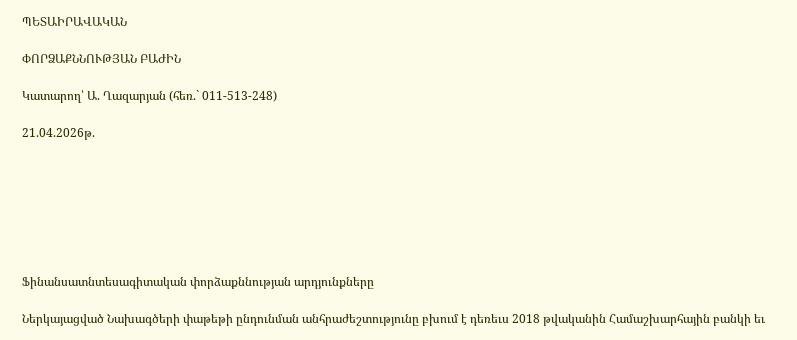ՊԵՏԱԻՐԱՎԱԿԱՆ

ՓՈՐՁԱՔՆՆՈՒԹՅԱՆ ԲԱԺԻՆ

Կատարող՝ Ա. Ղազարյան (հեռ.` 011-513-248)

21.04.2026թ.







Ֆինանսատնտեսագիտական փորձաքննության արդյունքները

Ներկայացված Նախագծերի փաթեթի ընդունման անհրաժեշտությունը բխում է դեռեւս 2018 թվականին Համաշխարհային բանկի եւ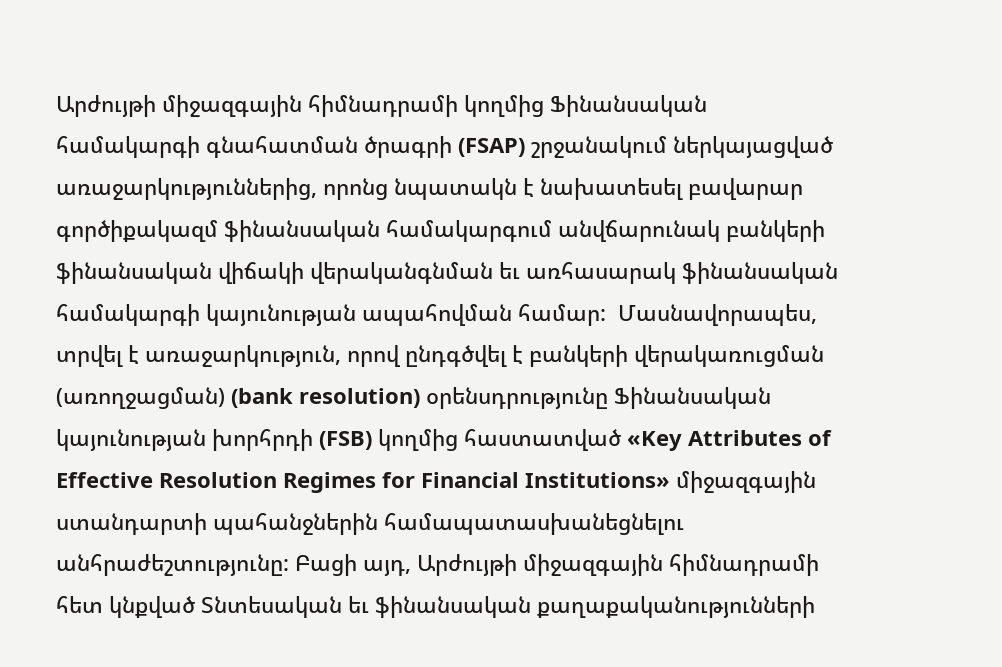Արժույթի միջազգային հիմնադրամի կողմից Ֆինանսական համակարգի գնահատման ծրագրի (FSAP) շրջանակում ներկայացված առաջարկություններից, որոնց նպատակն է նախատեսել բավարար գործիքակազմ ֆինանսական համակարգում անվճարունակ բանկերի ֆինանսական վիճակի վերականգնման եւ առհասարակ ֆինանսական համակարգի կայունության ապահովման համար:  Մասնավորապես, տրվել է առաջարկություն, որով ընդգծվել է բանկերի վերակառուցման (առողջացման) (bank resolution) օրենսդրությունը Ֆինանսական կայունության խորհրդի (FSB) կողմից հաստատված «Key Attributes of Effective Resolution Regimes for Financial Institutions» միջազգային ստանդարտի պահանջներին համապատասխանեցնելու անհրաժեշտությունը: Բացի այդ, Արժույթի միջազգային հիմնադրամի հետ կնքված Տնտեսական եւ ֆինանսական քաղաքականությունների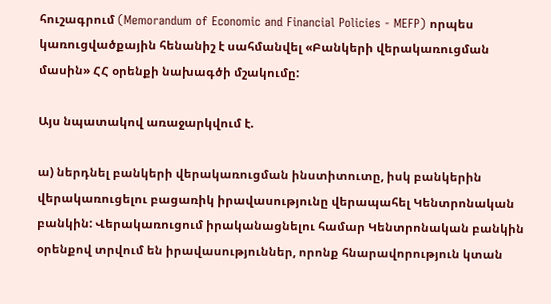հուշագրում (Memorandum of Economic and Financial Policies - MEFP) որպես կառուցվածքային հենանիշ է սահմանվել «Բանկերի վերակառուցման մասին» ՀՀ օրենքի նախագծի մշակումը:

Այս նպատակով առաջարկվում է.

ա) ներդնել բանկերի վերակառուցման ինստիտուտը, իսկ բանկերին վերակառուցելու բացառիկ իրավասությունը վերապահել Կենտրոնական բանկին: Վերակառուցում իրականացնելու համար Կենտրոնական բանկին օրենքով տրվում են իրավասություններ, որոնք հնարավորություն կտան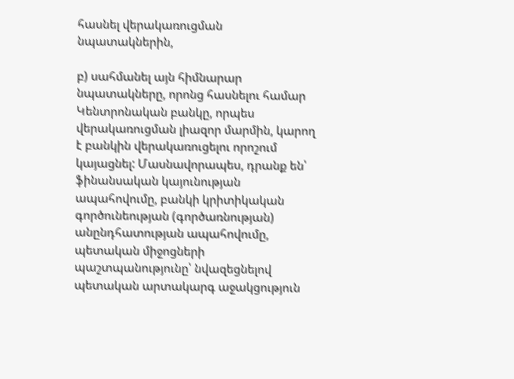հասնել վերակառուցման նպատակներին,

բ) սահմանել այն հիմնարար նպատակները, որոնց հասնելու համար Կենտրոնական բանկը, որպես վերակառուցման լիազոր մարմին, կարող է բանկին վերակառուցելու որոշում կայացնել: Մասնավորապես, դրանք են՝ ֆինանսական կայունության ապահովումը, բանկի կրիտիկական գործունեության (գործառնության) անընդհատության ապահովումը, պետական միջոցների պաշտպանությունը՝ նվազեցնելով պետական արտակարգ աջակցություն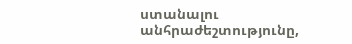ստանալու անհրաժեշտությունը,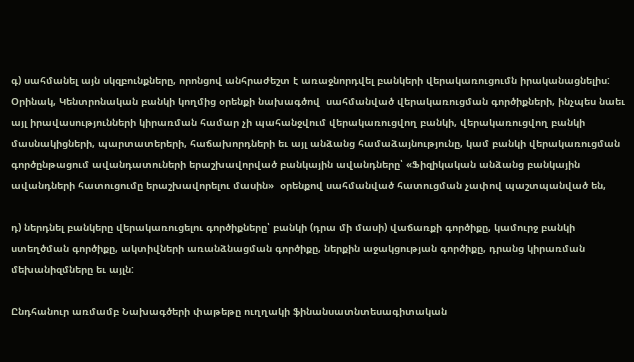գ) սահմանել այն սկզբունքները, որոնցով անհրաժեշտ է առաջնորդվել բանկերի վերակառուցումն իրականացնելիս: Օրինակ, Կենտրոնական բանկի կողմից օրենքի նախագծով  սահմանված վերակառուցման գործիքների, ինչպես նաեւ այլ իրավասությունների կիրառման համար չի պահանջվում վերակառուցվող բանկի, վերակառուցվող բանկի մասնակիցների, պարտատերերի, հաճախորդների եւ այլ անձանց համաձայնությունը, կամ բանկի վերակառուցման գործընթացում ավանդատուների երաշխավորված բանկային ավանդները՝ «Ֆիզիկական անձանց բանկային ավանդների հատուցումը երաշխավորելու մասին»  օրենքով սահմանված հատուցման չափով պաշտպանված են,

դ) ներդնել բանկերը վերակառուցելու գործիքները՝ բանկի (դրա մի մասի) վաճառքի գործիքը, կամուրջ բանկի ստեղծման գործիքը, ակտիվների առանձնացման գործիքը, ներքին աջակցության գործիքը, դրանց կիրառման մեխանիզմները եւ այլն:

Ընդհանուր առմամբ Նախագծերի փաթեթը ուղղակի ֆինանսատնտեսագիտական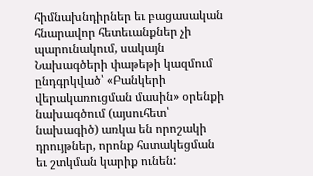հիմնախնդիրներ եւ բացասական հնարավոր հետեւանքներ չի պարունակում, սակայն Նախագծերի փաթեթի կազմում ընդգրկված՝ «Բանկերի վերակառուցման մասին» օրենքի նախագծում (այսուհետ՝ նախագիծ) առկա են որոշակի դրույթներ, որոնք հստակեցման եւ շտկման կարիք ունեն: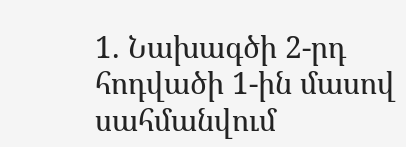1. Նախագծի 2-րդ հոդվածի 1-ին մասով սահմանվում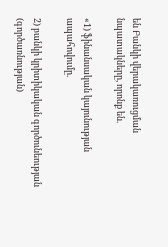են Բանկի վերակառուցման նպատակները, որոնք են.

«1) ֆինանսական կայունության ապահովումը.

2) բանկի կրիտիկական գործունեության (գործառնության)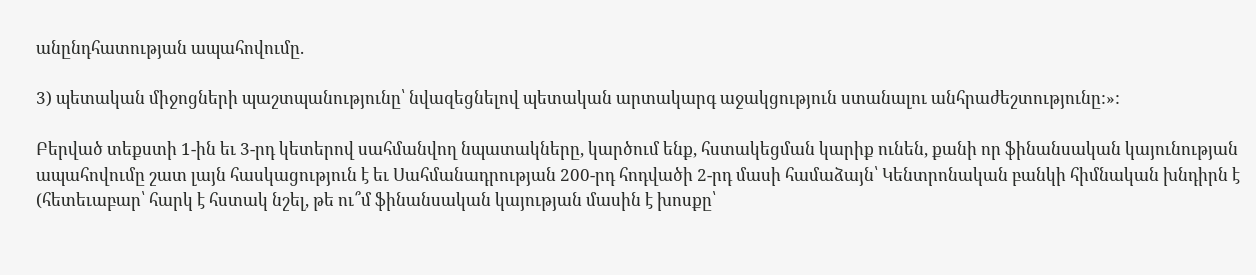անընդհատության ապահովումը.

3) պետական միջոցների պաշտպանությունը՝ նվազեցնելով պետական արտակարգ աջակցություն ստանալու անհրաժեշտությունը:»:

Բերված տեքստի 1-ին եւ 3-րդ կետերով սահմանվող նպատակները, կարծում ենք, հստակեցման կարիք ունեն, քանի որ ֆինանսական կայունության ապահովումը շատ լայն հասկացություն է եւ Սահմանադրության 200-րդ հոդվածի 2-րդ մասի համաձայն՝ Կենտրոնական բանկի հիմնական խնդիրն է (հետեւաբար՝ հարկ է հստակ նշել, թե ու՞մ ֆինանսական կայության մասին է խոսքը՝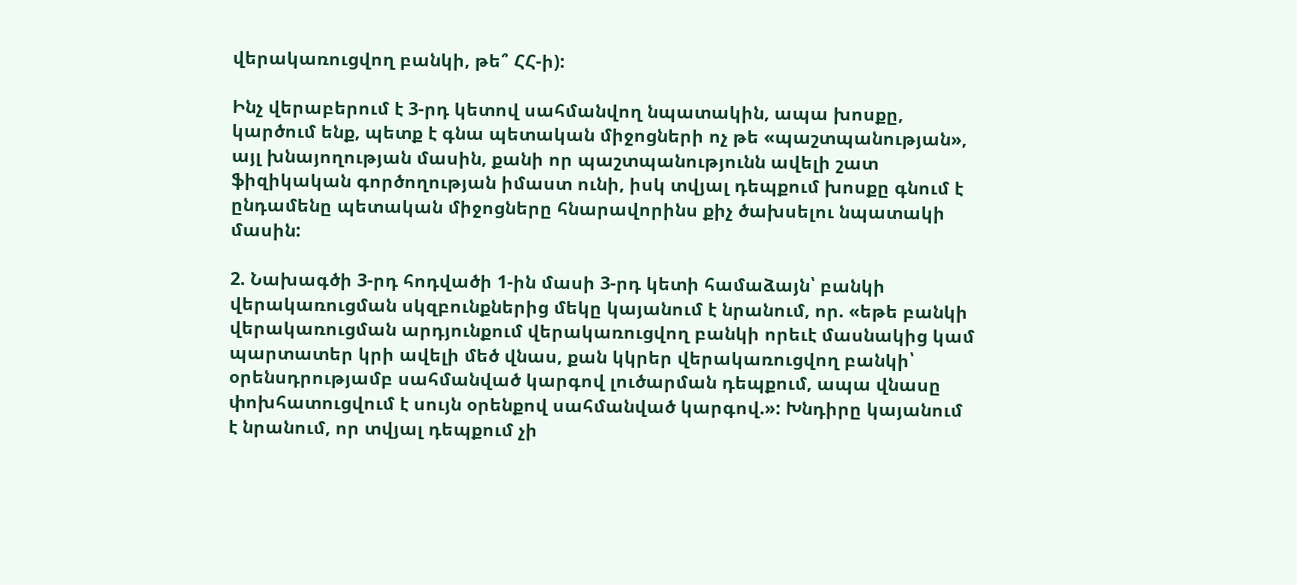վերակառուցվող բանկի, թե՞ ՀՀ-ի):

Ինչ վերաբերում է 3-րդ կետով սահմանվող նպատակին, ապա խոսքը, կարծում ենք, պետք է գնա պետական միջոցների ոչ թե «պաշտպանության», այլ խնայողության մասին, քանի որ պաշտպանությունն ավելի շատ ֆիզիկական գործողության իմաստ ունի, իսկ տվյալ դեպքում խոսքը գնում է ընդամենը պետական միջոցները հնարավորինս քիչ ծախսելու նպատակի մասին:

2. Նախագծի 3-րդ հոդվածի 1-ին մասի 3-րդ կետի համաձայն՝ բանկի վերակառուցման սկզբունքներից մեկը կայանում է նրանում, որ. «եթե բանկի վերակառուցման արդյունքում վերակառուցվող բանկի որեւէ մասնակից կամ պարտատեր կրի ավելի մեծ վնաս, քան կկրեր վերակառուցվող բանկի՝ օրենսդրությամբ սահմանված կարգով լուծարման դեպքում, ապա վնասը փոխհատուցվում է սույն օրենքով սահմանված կարգով.»: Խնդիրը կայանում է նրանում, որ տվյալ դեպքում չի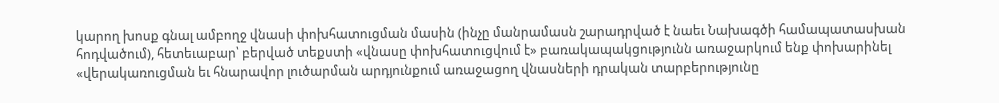կարող խոսք գնալ ամբողջ վնասի փոխհատուցման մասին (ինչը մանրամասն շարադրված է նաեւ Նախագծի համապատասխան հոդվածում), հետեւաբար՝ բերված տեքստի «վնասը փոխհատուցվում է» բառակապակցությունն առաջարկում ենք փոխարինել «վերակառուցման եւ հնարավոր լուծարման արդյունքում առաջացող վնասների դրական տարբերությունը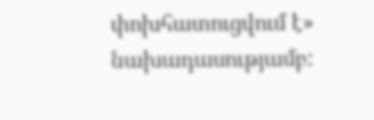փոխհատուցվում է» նախադասությամբ: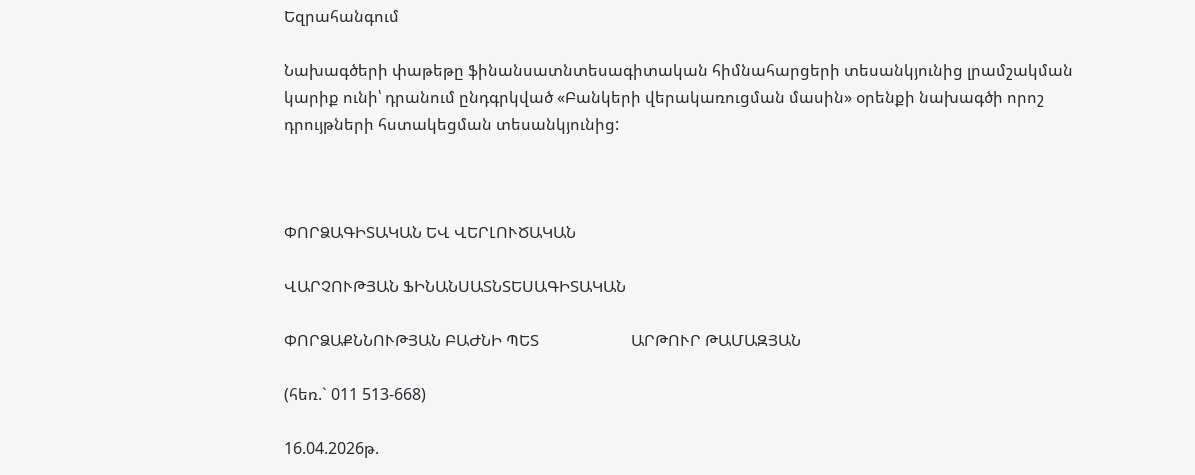Եզրահանգում

Նախագծերի փաթեթը ֆինանսատնտեսագիտական հիմնահարցերի տեսանկյունից լրամշակման կարիք ունի՝ դրանում ընդգրկված «Բանկերի վերակառուցման մասին» օրենքի նախագծի որոշ դրույթների հստակեցման տեսանկյունից:



ՓՈՐՁԱԳԻՏԱԿԱՆ ԵՎ ՎԵՐԼՈՒԾԱԿԱՆ

ՎԱՐՉՈՒԹՅԱՆ ՖԻՆԱՆՍԱՏՆՏԵՍԱԳԻՏԱԿԱՆ

ՓՈՐՁԱՔՆՆՈՒԹՅԱՆ ԲԱԺՆԻ ՊԵՏ                       ԱՐԹՈՒՐ ԹԱՄԱԶՅԱՆ

(հեռ.` 011 513-668)

16.04.2026թ.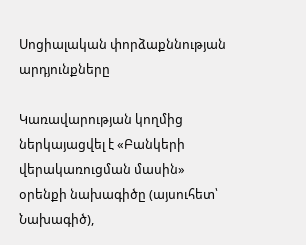Սոցիալական փորձաքննության արդյունքները

Կառավարության կողմից ներկայացվել է «Բանկերի վերակառուցման մասին» օրենքի նախագիծը (այսուհետ՝ Նախագիծ),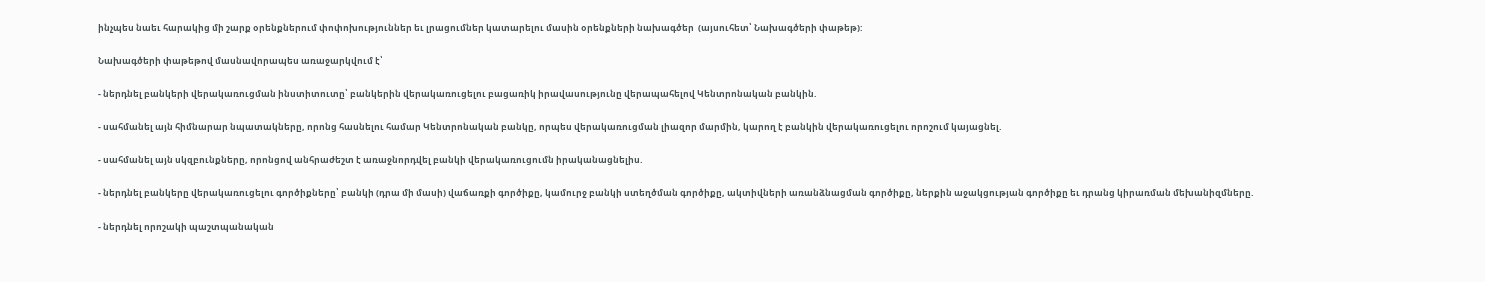ինչպես նաեւ հարակից մի շարք օրենքներում փոփոխություններ եւ լրացումներ կատարելու մասին օրենքների նախագծեր  (այսուհետ՝ Նախագծերի փաթեթ):

Նախագծերի փաթեթով մասնավորապես առաջարկվում է՝

- ներդնել բանկերի վերակառուցման ինստիտուտը՝ բանկերին վերակառուցելու բացառիկ իրավասությունը վերապահելով Կենտրոնական բանկին.

- սահմանել այն հիմնարար նպատակները, որոնց հասնելու համար Կենտրոնական բանկը, որպես վերակառուցման լիազոր մարմին, կարող է բանկին վերակառուցելու որոշում կայացնել.

- սահմանել այն սկզբունքները, որոնցով անհրաժեշտ է առաջնորդվել բանկի վերակառուցումն իրականացնելիս.

- ներդնել բանկերը վերակառուցելու գործիքները՝ բանկի (դրա մի մասի) վաճառքի գործիքը, կամուրջ բանկի ստեղծման գործիքը, ակտիվների առանձնացման գործիքը, ներքին աջակցության գործիքը եւ դրանց կիրառման մեխանիզմները.

- ներդնել որոշակի պաշտպանական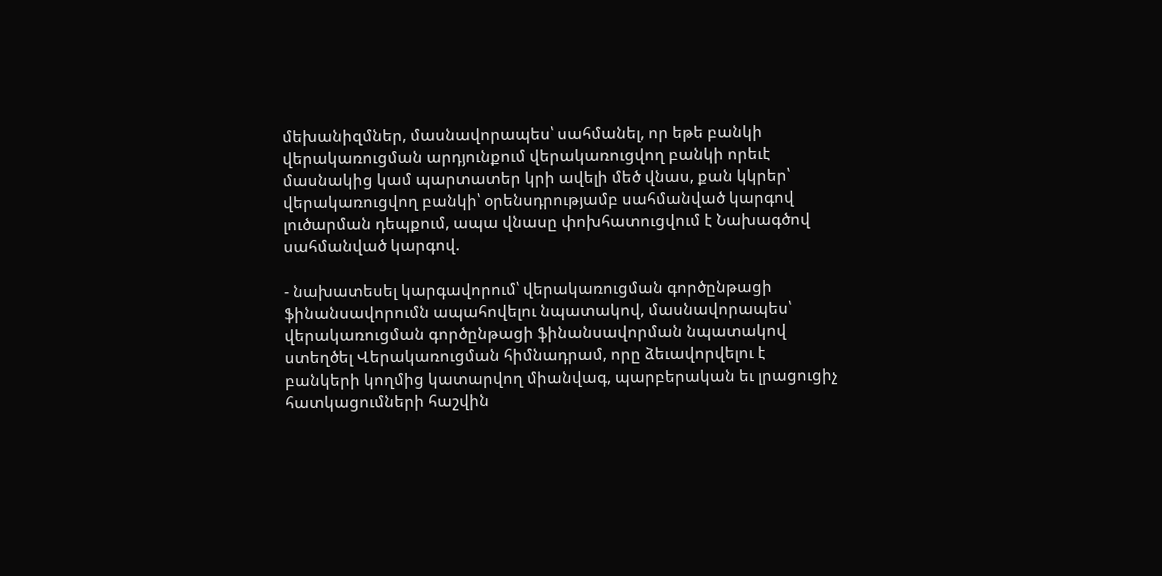մեխանիզմներ, մասնավորապես՝ սահմանել, որ եթե բանկի վերակառուցման արդյունքում վերակառուցվող բանկի որեւէ մասնակից կամ պարտատեր կրի ավելի մեծ վնաս, քան կկրեր՝ վերակառուցվող բանկի՝ օրենսդրությամբ սահմանված կարգով լուծարման դեպքում, ապա վնասը փոխհատուցվում է Նախագծով սահմանված կարգով.

- նախատեսել կարգավորում՝ վերակառուցման գործընթացի ֆինանսավորումն ապահովելու նպատակով, մասնավորապես՝ վերակառուցման գործընթացի ֆինանսավորման նպատակով ստեղծել Վերակառուցման հիմնադրամ, որը ձեւավորվելու է բանկերի կողմից կատարվող միանվագ, պարբերական եւ լրացուցիչ հատկացումների հաշվին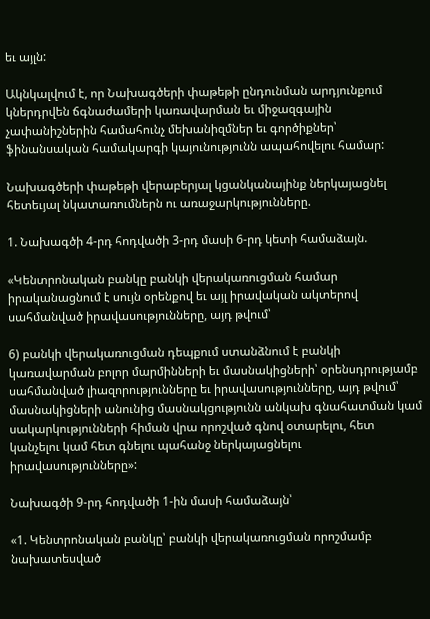եւ այլն:

Ակնկալվում է, որ Նախագծերի փաթեթի ընդունման արդյունքում կներդրվեն ճգնաժամերի կառավարման եւ միջազգային չափանիշներին համահունչ մեխանիզմներ եւ գործիքներ՝ ֆինանսական համակարգի կայունությունն ապահովելու համար:

Նախագծերի փաթեթի վերաբերյալ կցանկանայինք ներկայացնել հետեւյալ նկատառումներն ու առաջարկությունները.

1. Նախագծի 4-րդ հոդվածի 3-րդ մասի 6-րդ կետի համաձայն.

«Կենտրոնական բանկը բանկի վերակառուցման համար իրականացնում է սույն օրենքով եւ այլ իրավական ակտերով սահմանված իրավասությունները, այդ թվում՝

6) բանկի վերակառուցման դեպքում ստանձնում է բանկի կառավարման բոլոր մարմինների եւ մասնակիցների՝ օրենսդրությամբ սահմանված լիազորությունները եւ իրավասությունները, այդ թվում՝ մասնակիցների անունից մասնակցությունն անկախ գնահատման կամ սակարկությունների հիման վրա որոշված գնով օտարելու, հետ կանչելու կամ հետ գնելու պահանջ ներկայացնելու իրավասությունները»:

Նախագծի 9-րդ հոդվածի 1-ին մասի համաձայն՝

«1. Կենտրոնական բանկը՝ բանկի վերակառուցման որոշմամբ նախատեսված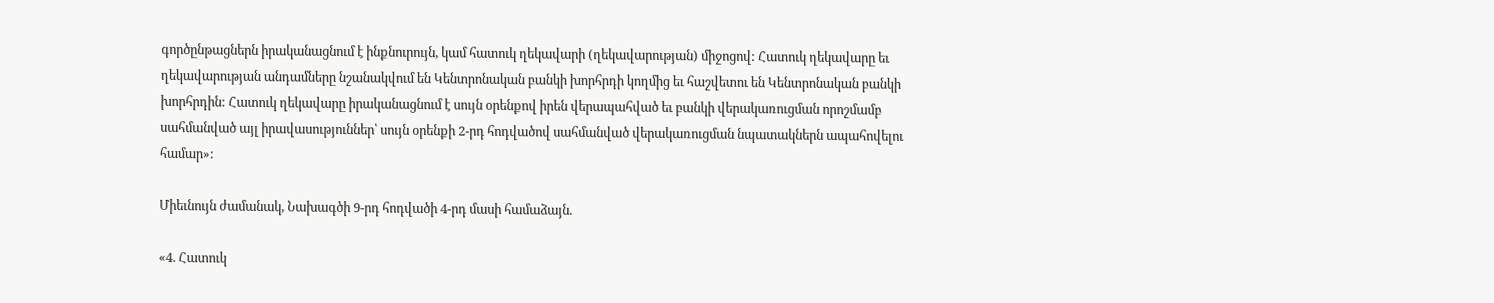գործընթացներն իրականացնում է ինքնուրույն, կամ հատուկ ղեկավարի (ղեկավարության) միջոցով: Հատուկ ղեկավարը եւ ղեկավարության անդամները նշանակվում են Կենտրոնական բանկի խորհրդի կողմից եւ հաշվետու են Կենտրոնական բանկի խորհրդին: Հատուկ ղեկավարը իրականացնում է սույն օրենքով իրեն վերապահված եւ բանկի վերակառուցման որոշմամբ սահմանված այլ իրավասություններ՝ սույն օրենքի 2-րդ հոդվածով սահմանված վերակառուցման նպատակներն ապահովելու համար»:

Միեւնույն ժամանակ, Նախագծի 9-րդ հոդվածի 4-րդ մասի համաձայն.

«4. Հատուկ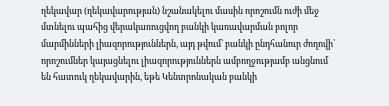ղեկավար (ղեկավարության) նշանակելու մասին որոշումն ուժի մեջ մտնելու պահից վերակառուցվող բանկի կառավարման բոլոր մարմինների լիազորություններն, այդ թվում՝ բանկի ընդհանուր ժողովի՝ որոշումներ կայացնելու լիազորություններն ամբողջությամբ անցնում են հատուկ ղեկավարին, եթե Կենտրոնական բանկի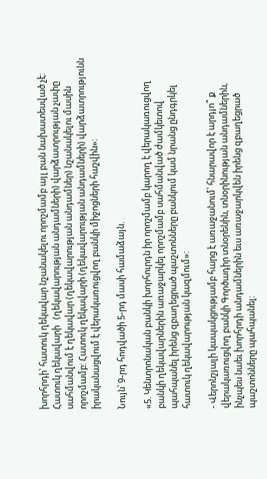խորհրդի՝ հատուկ ղեկավար նշանակելու որոշմամբ այլ բան նախատեսված չէ: Հատուկ ղեկավարի   (ղեկավարության անդամների) վարձատրության չափը սահմանվում է ղեկավար (ղեկավարության անդամներ) նշանակելու մասին որոշմամբ: Հատուկ ղեկավարի (ղեկավարության անդամների) վարձատրությունն իրականացվում է վերակառուցվող բանկի միջոցների հաշվին»:

Նույն՝ 9-րդ հոդվածի 5-րդ մասի համաձայն.

«5. Կենտրոնական բանկի խորհուրդն իր որոշմամբ կարող է վերակառուցվող բանկի ղեկավարներին առաջարկել որոշմամբ սահմանված ժամկետով պահպանել իրենց զբաղեցրած պաշտոնները բանկում կամ նրանց ընդգրկել հատուկ ղեկավարության կազմում»:

- Վերոնշյալի կապակցությամբ հարց է առաջանում՝ հնարավոր է արդյո՞ ք  վերակառուցվող բանկի Գործադիր տնօրենին, տնօրինության անդամներին, ինչպես նաեւ խորհրդի անդամներին եւս առաջարկվեն իրենց զբաղեցրած պաշտոնները պահպանել: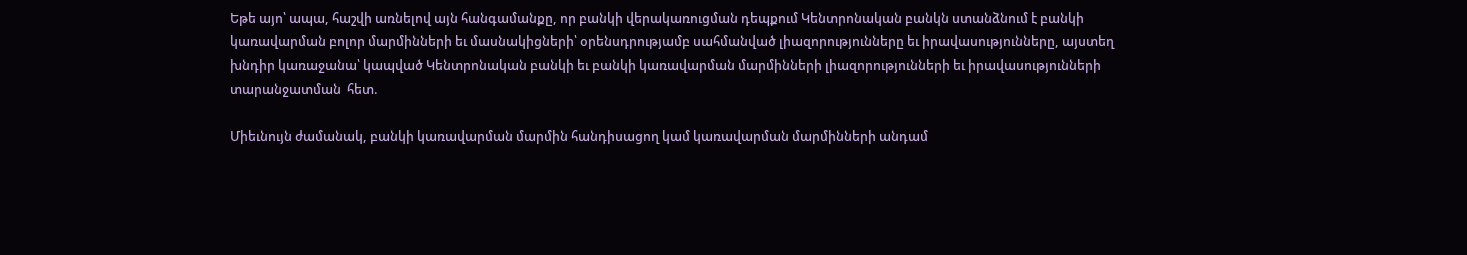Եթե այո՝ ապա, հաշվի առնելով այն հանգամանքը, որ բանկի վերակառուցման դեպքում Կենտրոնական բանկն ստանձնում է բանկի կառավարման բոլոր մարմինների եւ մասնակիցների՝ օրենսդրությամբ սահմանված լիազորությունները եւ իրավասությունները, այստեղ խնդիր կառաջանա՝ կապված Կենտրոնական բանկի եւ բանկի կառավարման մարմինների լիազորությունների եւ իրավասությունների տարանջատման  հետ.

Միեւնույն ժամանակ, բանկի կառավարման մարմին հանդիսացող կամ կառավարման մարմինների անդամ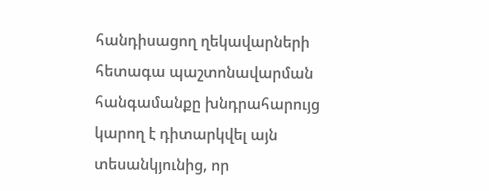հանդիսացող ղեկավարների հետագա պաշտոնավարման հանգամանքը խնդրահարույց կարող է դիտարկվել այն տեսանկյունից, որ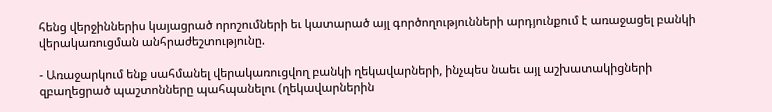հենց վերջիններիս կայացրած որոշումների եւ կատարած այլ գործողությունների արդյունքում է առաջացել բանկի վերակառուցման անհրաժեշտությունը.

- Առաջարկում ենք սահմանել վերակառուցվող բանկի ղեկավարների, ինչպես նաեւ այլ աշխատակիցների զբաղեցրած պաշտոնները պահպանելու (ղեկավարներին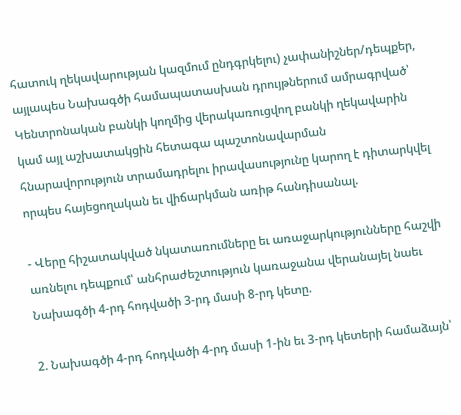հատուկ ղեկավարության կազմում ընդգրկելու) չափանիշներ/դեպքեր, այլապես Նախագծի համապատասխան դրույթներում ամրագրված՝ Կենտրոնական բանկի կողմից վերակառուցվող բանկի ղեկավարին կամ այլ աշխատակցին հետագա պաշտոնավարման հնարավորություն տրամադրելու իրավասությունը կարող է դիտարկվել որպես հայեցողական եւ վիճարկման առիթ հանդիսանալ.

- Վերը հիշատակված նկատառումները եւ առաջարկությունները հաշվի առնելու դեպքում՝ անհրաժեշտություն կառաջանա վերանայել նաեւ Նախագծի 4-րդ հոդվածի 3-րդ մասի 8-րդ կետը.

2. Նախագծի 4-րդ հոդվածի 4-րդ մասի 1-ին եւ 3-րդ կետերի համաձայն՝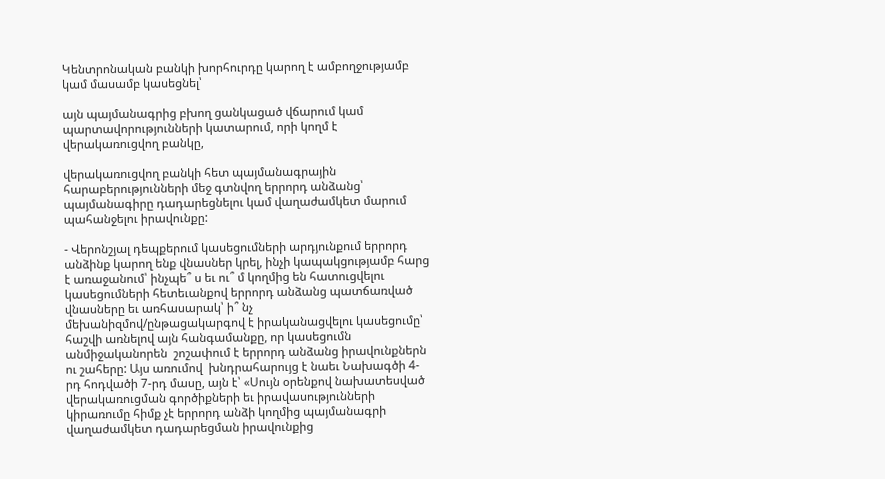Կենտրոնական բանկի խորհուրդը կարող է ամբողջությամբ կամ մասամբ կասեցնել՝

այն պայմանագրից բխող ցանկացած վճարում կամ պարտավորությունների կատարում, որի կողմ է վերակառուցվող բանկը,

վերակառուցվող բանկի հետ պայմանագրային հարաբերությունների մեջ գտնվող երրորդ անձանց՝ պայմանագիրը դադարեցնելու կամ վաղաժամկետ մարում պահանջելու իրավունքը:

- Վերոնշյալ դեպքերում կասեցումների արդյունքում երրորդ անձինք կարող ենք վնասներ կրել, ինչի կապակցությամբ հարց է առաջանում՝ ինչպե՞ ս եւ ու՞ մ կողմից են հատուցվելու կասեցումների հետեւանքով երրորդ անձանց պատճառված վնասները եւ առհասարակ՝ ի՞ նչ մեխանիզմով/ընթացակարգով է իրականացվելու կասեցումը՝ հաշվի առնելով այն հանգամանքը, որ կասեցումն անմիջականորեն  շոշափում է երրորդ անձանց իրավունքներն ու շահերը: Այս առումով  խնդրահարույց է նաեւ Նախագծի 4-րդ հոդվածի 7-րդ մասը, այն է՝ «Սույն օրենքով նախատեսված վերակառուցման գործիքների եւ իրավասությունների կիրառումը հիմք չէ երրորդ անձի կողմից պայմանագրի վաղաժամկետ դադարեցման իրավունքից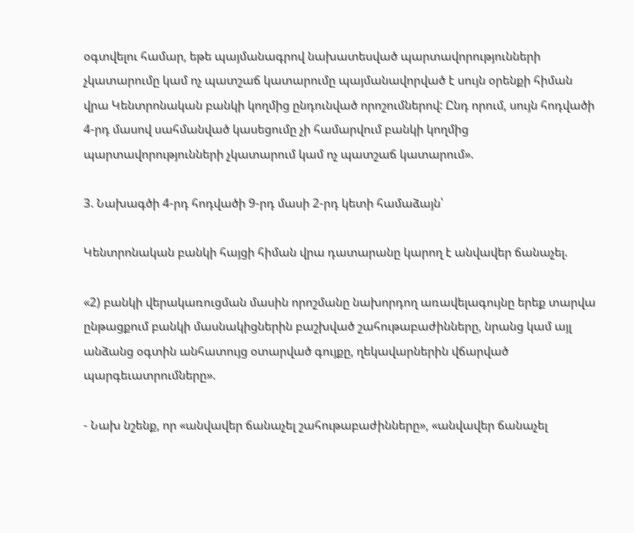օգտվելու համար, եթե պայմանագրով նախատեսված պարտավորությունների չկատարումը կամ ոչ պատշաճ կատարումը պայմանավորված է սույն օրենքի հիման վրա Կենտրոնական բանկի կողմից ընդունված որոշումներով: Ընդ որում, սույն հոդվածի 4-րդ մասով սահմանված կասեցումը չի համարվում բանկի կողմից պարտավորությունների չկատարում կամ ոչ պատշաճ կատարում».

3. Նախագծի 4-րդ հոդվածի 9-րդ մասի 2-րդ կետի համաձայն՝

Կենտրոնական բանկի հայցի հիման վրա դատարանը կարող է անվավեր ճանաչել.

«2) բանկի վերակառուցման մասին որոշմանը նախորդող առավելագույնը երեք տարվա ընթացքում բանկի մասնակիցներին բաշխված շահութաբաժինները, նրանց կամ այլ անձանց օգտին անհատույց օտարված գույքը, ղեկավարներին վճարված պարգեւատրումները».

- Նախ նշենք, որ «անվավեր ճանաչել շահութաբաժինները», «անվավեր ճանաչել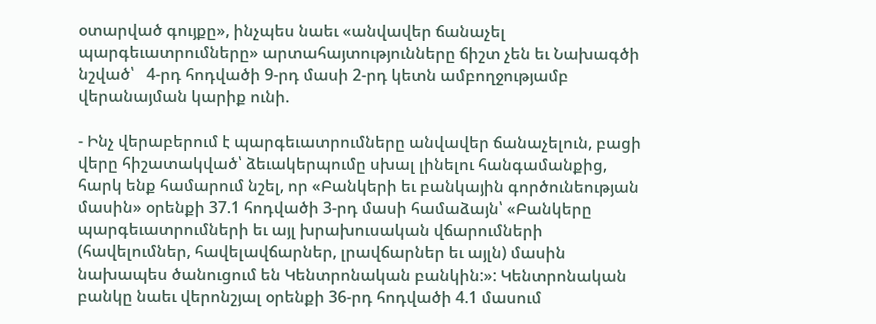օտարված գույքը», ինչպես նաեւ «անվավեր ճանաչել պարգեւատրումները» արտահայտությունները ճիշտ չեն եւ Նախագծի նշված՝   4-րդ հոդվածի 9-րդ մասի 2-րդ կետն ամբողջությամբ վերանայման կարիք ունի.

- Ինչ վերաբերում է պարգեւատրումները անվավեր ճանաչելուն, բացի վերը հիշատակված՝ ձեւակերպումը սխալ լինելու հանգամանքից, հարկ ենք համարում նշել, որ «Բանկերի եւ բանկային գործունեության մասին» օրենքի 37.1 հոդվածի 3-րդ մասի համաձայն՝ «Բանկերը պարգեւատրումների եւ այլ խրախուսական վճարումների (հավելումներ, հավելավճարներ, լրավճարներ եւ այլն) մասին նախապես ծանուցում են Կենտրոնական բանկին:»: Կենտրոնական բանկը նաեւ վերոնշյալ օրենքի 36-րդ հոդվածի 4.1 մասում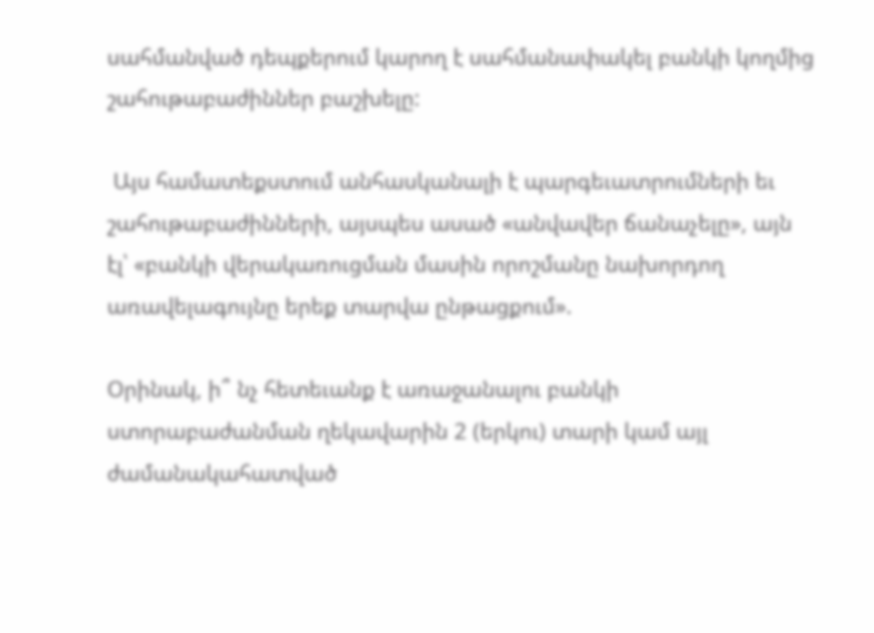սահմանված դեպքերում կարող է սահմանափակել բանկի կողմից շահութաբաժիններ բաշխելը:

 Այս համատեքստում անհասկանալի է պարգեւատրումների եւ շահութաբաժինների, այսպես ասած «անվավեր ճանաչելը», այն էլ՝ «բանկի վերակառուցման մասին որոշմանը նախորդող առավելագույնը երեք տարվա ընթացքում».

Օրինակ, ի՞ նչ հետեւանք է առաջանալու բանկի ստորաբաժանման ղեկավարին 2 (երկու) տարի կամ այլ ժամանակահատված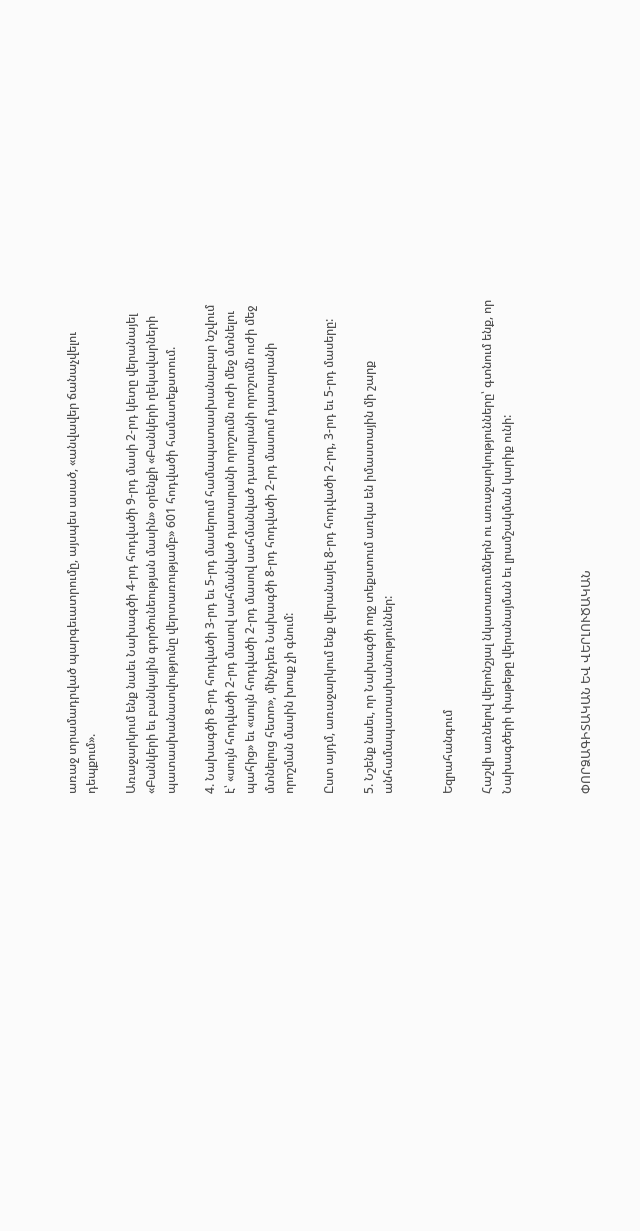առաջ տրամադրված պարգեւատրումը, այսպես ասած, «անվավեր ճանաչվելու դեպքում».

Առաջարկում ենք նաեւ Նախագծի 4-րդ հոդվածի 9-րդ մասի 2-րդ կետը վերանայել «Բանկերի եւ բանկային գործունեության մասին» օրենքի «Բանկերի ղեկավարների պատասխանատվությունը վերտառությամբ» 601 հոդվածի համատեքստում.

4. Նախագծի 8-րդ հոդվածի 3-րդ եւ 5-րդ մասերում համապատասխանաբար նշվում է՝ «սույն հոդվածի 2-րդ մասով սահմանված դատարանի որոշումն ուժի մեջ մտնելու պահից» եւ «սույն հոդվածի 2-րդ մասով սահմանված դատարանի որոշումն ուժի մեջ մտնելուց հետո», մինչդեռ Նախագծի 8-րդ հոդվածի 2-րդ մասում դատարանի որոշման մասին խոսք չի գնում:

Ըստ այդմ, առաջարկում ենք վերանայել 8-րդ հոդվածի 2-րդ, 3-րդ եւ 5-րդ մասերը:

5. Նշենք նաեւ, որ Նախագծի ողջ տեքստում առկա են իմաստային մի շարք անհամապատասխանություններ:


Եզրահանգում

Հաշվի առնելով վերոնշյալ նկատառումներն ու առաջարկությունները՝ գտնում ենք, որ Նախագծերի փաթեթը վերանայման եւ լրամշակման կարիք ունի:



ՓՈՐՁԱԳԻՏԱԿԱՆ ԵՎ ՎԵՐԼՈՒԾԱԿԱՆ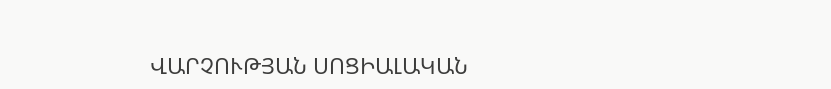ՎԱՐՉՈՒԹՅԱՆ ՍՈՑԻԱԼԱԿԱՆ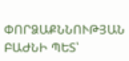ՓՈՐՁԱՔՆՆՈՒԹՅԱՆ ԲԱԺՆԻ ՊԵՏ՝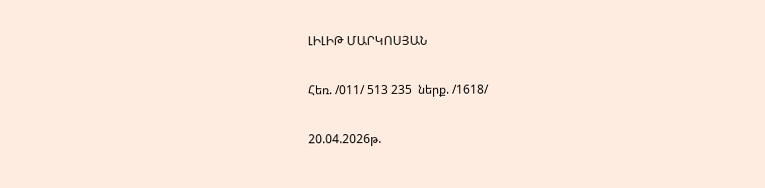ԼԻԼԻԹ ՄԱՐԿՈՍՅԱՆ

Հեռ. /011/ 513 235  ներք. /1618/

20.04.2026թ.